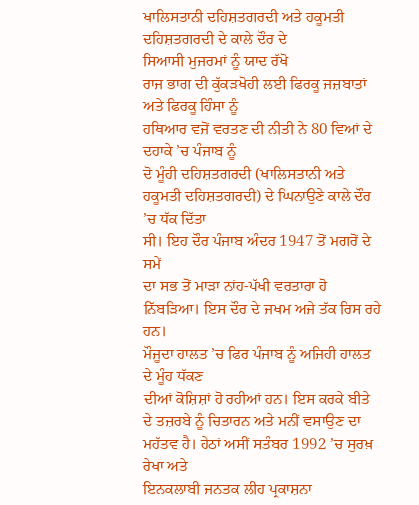ਖਾਲਿਸਤਾਨੀ ਦਹਿਸ਼ਤਗਰਦੀ ਅਤੇ ਹਕੂਮਤੀ
ਦਹਿਸ਼ਤਗਰਦੀ ਦੇ ਕਾਲੇ ਦੌਰ ਦੇ
ਸਿਆਸੀ ਮੁਜਰਮਾਂ ਨੂੰ ਯਾਦ ਰੱਖੋ
ਰਾਜ ਭਾਗ ਦੀ ਕੁੱਕੜਖੋਹੀ ਲਈ ਫਿਰਕੂ ਜਜ਼ਬਾਤਾਂ ਅਤੇ ਫਿਰਕੂ ਹਿੰਸਾ ਨੂੰ
ਹਥਿਆਰ ਵਜੋਂ ਵਰਤਣ ਦੀ ਨੀਤੀ ਨੇ 80 ਵਿਆਂ ਦੇ ਦਹਾਕੇ ’ਚ ਪੰਜਾਬ ਨੂੰ
ਦੋ ਮੂੰਹੀ ਦਹਿਸ਼ਤਗਰਦੀ (ਖਾਲਿਸਤਾਨੀ ਅਤੇ ਹਕੂਮਤੀ ਦਹਿਸ਼ਤਗਰਦੀ) ਦੇ ਘਿਨਾਉਣੇ ਕਾਲੇ ਦੌਰ ’ਚ ਧੱਕ ਦਿੱਤਾ
ਸੀ। ਇਹ ਦੌਰ ਪੰਜਾਬ ਅੰਦਰ 1947 ਤੋਂ ਮਗਰੋਂ ਦੇ ਸਮੇਂ
ਦਾ ਸਭ ਤੋਂ ਮਾੜਾ ਨਾਂਹ-ਪੱਖੀ ਵਰਤਾਰਾ ਹੋ ਨਿੱਬੜਿਆ। ਇਸ ਦੌਰ ਦੇ ਜਖਮ ਅਜੇ ਤੱਕ ਰਿਸ ਰਹੇ ਹਨ।
ਮੌਜੂਦਾ ਹਾਲਤ ’ਚ ਫਿਰ ਪੰਜਾਬ ਨੂੰ ਅਜਿਹੀ ਹਾਲਤ ਦੇ ਮੂੰਹ ਧੱਕਣ
ਦੀਆਂ ਕੋਸ਼ਿਸ਼ਾਂ ਹੋ ਰਹੀਆਂ ਹਨ। ਇਸ ਕਰਕੇ ਬੀਤੇ ਦੇ ਤਜ਼ਰਬੇ ਨੂੰ ਚਿਤਾਰਨ ਅਤੇ ਮਨੀਂ ਵਸਾਉਣ ਦਾ
ਮਹੱਤਵ ਹੈ। ਹੇਠਾਂ ਅਸੀਂ ਸਤੰਬਰ 1992 ’ਚ ਸੁਰਖ਼ ਰੇਖਾ ਅਤੇ
ਇਨਕਲਾਬੀ ਜਨਤਕ ਲੀਹ ਪ੍ਰਕਾਸ਼ਨਾ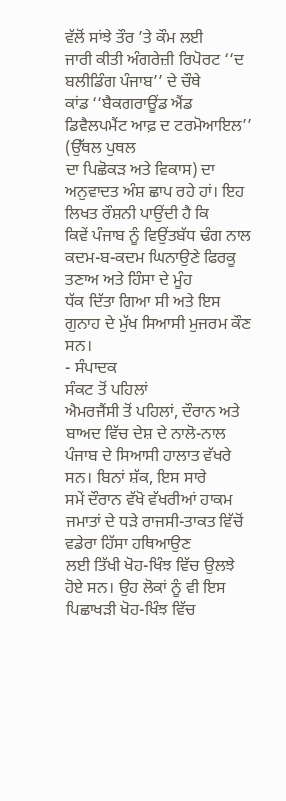ਵੱਲੋਂ ਸਾਂਝੇ ਤੌਰ ’ਤੇ ਕੌਮ ਲਈ
ਜਾਰੀ ਕੀਤੀ ਅੰਗਰੇਜ਼ੀ ਰਿਪੋਰਟ ‘‘ਦ ਬਲੀਡਿੰਗ ਪੰਜਾਬ’’ ਦੇ ਚੌਥੇ
ਕਾਂਡ ‘‘ਬੈਕਗਰਾਊਂਡ ਐਂਡ ਡਿਵੈਲਪਮੈਂਟ ਆਫ਼ ਦ ਟਰਮੋਆਇਲ’’ (ਉੱਥਲ ਪੁਥਲ
ਦਾ ਪਿਛੋਕੜ ਅਤੇ ਵਿਕਾਸ) ਦਾ ਅਨੁਵਾਦਤ ਅੰਸ਼ ਛਾਪ ਰਹੇ ਹਾਂ। ਇਹ ਲਿਖਤ ਰੌਸ਼ਨੀ ਪਾਉਂਦੀ ਹੈ ਕਿ
ਕਿਵੇਂ ਪੰਜਾਬ ਨੂੰ ਵਿਉਂਤਬੱਧ ਢੰਗ ਨਾਲ ਕਦਮ-ਬ-ਕਦਮ ਘਿਨਾਉਣੇ ਫਿਰਕੂ ਤਣਾਅ ਅਤੇ ਹਿੰਸਾ ਦੇ ਮੂੰਹ
ਧੱਕ ਦਿੱਤਾ ਗਿਆ ਸੀ ਅਤੇ ਇਸ ਗੁਨਾਹ ਦੇ ਮੁੱਖ ਸਿਆਸੀ ਮੁਜਰਮ ਕੌਣ ਸਨ।
- ਸੰਪਾਦਕ
ਸੰਕਟ ਤੋਂ ਪਹਿਲਾਂ
ਐਮਰਜੈਂਸੀ ਤੋਂ ਪਹਿਲਾਂ, ਦੌਰਾਨ ਅਤੇ
ਬਾਅਦ ਵਿੱਚ ਦੇਸ਼ ਦੇ ਨਾਲੋ-ਨਾਲ ਪੰਜਾਬ ਦੇ ਸਿਆਸੀ ਹਾਲਾਤ ਵੱਖਰੇ ਸਨ। ਬਿਨਾਂ ਸ਼ੱਕ, ਇਸ ਸਾਰੇ
ਸਮੇਂ ਦੌਰਾਨ ਵੱਖੋ ਵੱਖਰੀਆਂ ਹਾਕਮ ਜਮਾਤਾਂ ਦੇ ਧੜੇ ਰਾਜਸੀ-ਤਾਕਤ ਵਿੱਚੋਂ ਵਡੇਰਾ ਹਿੱਸਾ ਹਥਿਆਉਣ
ਲਈ ਤਿੱਖੀ ਖੋਹ-ਖਿੰਝ ਵਿੱਚ ਉਲਝੇ ਹੋਏ ਸਨ। ਉਹ ਲੋਕਾਂ ਨੂੰ ਵੀ ਇਸ ਪਿਛਾਖੜੀ ਖੋਹ-ਖਿੰਝ ਵਿੱਚ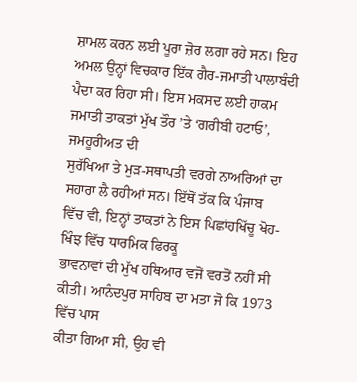ਸ਼ਾਮਲ ਕਰਨ ਲਈ ਪੂਰਾ ਜ਼ੋਰ ਲਗਾ ਰਹੇ ਸਨ। ਇਹ ਅਮਲ ਉਨ੍ਹਾਂ ਵਿਚਕਾਰ ਇੱਕ ਗੈਰ-ਜਮਾਤੀ ਪਾਲਾਬੰਦੀ
ਪੈਦਾ ਕਰ ਰਿਹਾ ਸੀ। ਇਸ ਮਕਸਦ ਲਈ ਹਾਕਮ ਜਮਾਤੀ ਤਾਕਤਾਂ ਮੁੱਖ ਤੌਰ ’ਤੇ ‘ਗਰੀਬੀ ਹਟਾਓ’, ਜਮਹੂਰੀਅਤ ਦੀ
ਸੁਰੱਖਿਆ ਤੇ ਮੁੜ-ਸਥਾਪਤੀ ਵਰਗੇ ਨਾਅਰਿਆਂ ਦਾ ਸਹਾਰਾ ਲੈ ਰਹੀਆਂ ਸਨ। ਇੱਥੋਂ ਤੱਕ ਕਿ ਪੰਜਾਬ
ਵਿੱਚ ਵੀ, ਇਨ੍ਹਾਂ ਤਾਕਤਾਂ ਨੇ ਇਸ ਪਿਛਾਂਹਖਿੱਚੂ ਖੋਹ-ਖਿੰਝ ਵਿੱਚ ਧਾਰਮਿਕ ਫਿਰਕੂ
ਭਾਵਨਾਵਾਂ ਦੀ ਮੁੱਖ ਹਥਿਆਰ ਵਜੋਂ ਵਰਤੋਂ ਨਹੀਂ ਸੀ ਕੀਤੀ। ਆਨੰਦਪੁਰ ਸਾਹਿਬ ਦਾ ਮਤਾ ਜੋ ਕਿ 1973 ਵਿੱਚ ਪਾਸ
ਕੀਤਾ ਗਿਆ ਸੀ, ਉਹ ਵੀ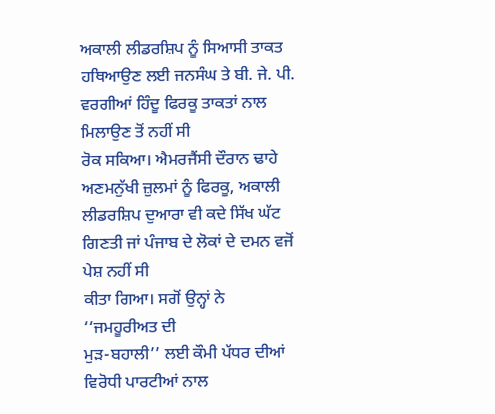ਅਕਾਲੀ ਲੀਡਰਸ਼ਿਪ ਨੂੰ ਸਿਆਸੀ ਤਾਕਤ
ਹਥਿਆਉਣ ਲਈ ਜਨਸੰਘ ਤੇ ਬੀ. ਜੇ. ਪੀ. ਵਰਗੀਆਂ ਹਿੰਦੂ ਫਿਰਕੂ ਤਾਕਤਾਂ ਨਾਲ ਮਿਲਾਉਣ ਤੋਂ ਨਹੀਂ ਸੀ
ਰੋਕ ਸਕਿਆ। ਐਮਰਜੈਂਸੀ ਦੌਰਾਨ ਢਾਹੇ ਅਣਮਨੁੱਖੀ ਜ਼ੁਲਮਾਂ ਨੂੰ ਫਿਰਕੂ, ਅਕਾਲੀ
ਲੀਡਰਸ਼ਿਪ ਦੁਆਰਾ ਵੀ ਕਦੇ ਸਿੱਖ ਘੱਟ ਗਿਣਤੀ ਜਾਂ ਪੰਜਾਬ ਦੇ ਲੋਕਾਂ ਦੇ ਦਮਨ ਵਜੋਂ ਪੇਸ਼ ਨਹੀਂ ਸੀ
ਕੀਤਾ ਗਿਆ। ਸਗੋਂ ਉਨ੍ਹਾਂ ਨੇ ‘‘ਜਮਹੂਰੀਅਤ ਦੀ
ਮੁੜ-ਬਹਾਲੀ’’ ਲਈ ਕੌਮੀ ਪੱਧਰ ਦੀਆਂ ਵਿਰੋਧੀ ਪਾਰਟੀਆਂ ਨਾਲ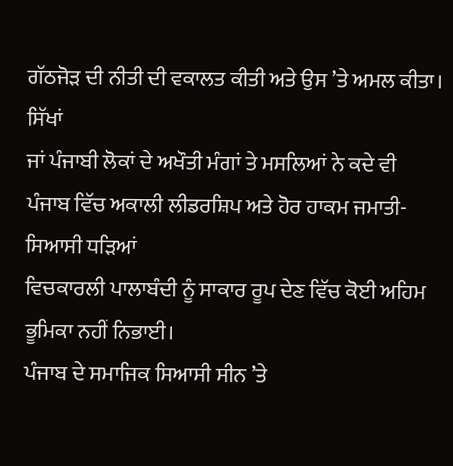ਗੱਠਜੋੜ ਦੀ ਨੀਤੀ ਦੀ ਵਕਾਲਤ ਕੀਤੀ ਅਤੇ ਉਸ ’ਤੇ ਅਮਲ ਕੀਤਾ। ਸਿੱਖਾਂ
ਜਾਂ ਪੰਜਾਬੀ ਲੋਕਾਂ ਦੇ ਅਖੌਤੀ ਮੰਗਾਂ ਤੇ ਮਸਲਿਆਂ ਨੇ ਕਦੇ ਵੀ ਪੰਜਾਬ ਵਿੱਚ ਅਕਾਲੀ ਲੀਡਰਸ਼ਿਪ ਅਤੇ ਹੋਰ ਹਾਕਮ ਜਮਾਤੀ-ਸਿਆਸੀ ਧੜਿਆਂ
ਵਿਚਕਾਰਲੀ ਪਾਲਾਬੰਦੀ ਨੂੰ ਸਾਕਾਰ ਰੂਪ ਦੇਣ ਵਿੱਚ ਕੋਈ ਅਹਿਮ ਭੂਮਿਕਾ ਨਹੀਂ ਨਿਭਾਈ।
ਪੰਜਾਬ ਦੇ ਸਮਾਜਿਕ ਸਿਆਸੀ ਸੀਨ ’ਤੇ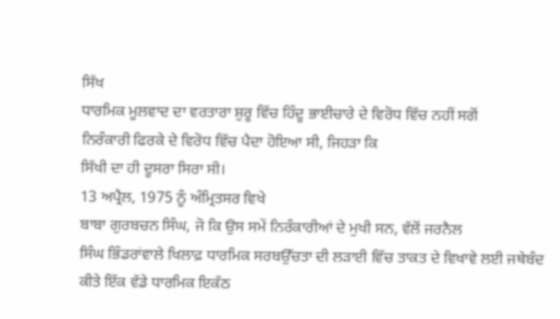ਸਿੱਖ
ਧਾਰਮਿਕ ਮੂਲਵਾਦ ਦਾ ਵਰਤਾਰਾ ਸ਼ੁਰੂ ਵਿੱਚ ਹਿੰਦੂ ਭਾਈਚਾਰੇ ਦੇ ਵਿਰੋਧ ਵਿੱਚ ਨਹੀਂ ਸਗੋਂ
ਨਿਰੰਕਾਰੀ ਫਿਰਕੇ ਦੇ ਵਿਰੋਧ ਵਿੱਚ ਪੈਦਾ ਹੋਇਆ ਸੀ, ਜਿਹੜਾ ਕਿ
ਸਿੱਖੀ ਦਾ ਹੀ ਦੂਸਰਾ ਸਿਰਾ ਸੀ।
13 ਅਪ੍ਰੈਲ, 1975 ਨੂੰ ਅੰਮ੍ਰਿਤਸਰ ਵਿਖੇ
ਬਾਬਾ ਗੁਰਬਚਨ ਸਿੰਘ, ਜੋ ਕਿ ਉਸ ਸਮੇਂ ਨਿਰੰਕਾਰੀਆਂ ਦੇ ਮੁਖੀ ਸਨ, ਵੱਲੋਂ ਜਰਨੈਲ
ਸਿੰਘ ਭਿੰਡਰਾਂਵਾਲੇ ਖਿਲਾਫ਼ ਧਾਰਮਿਕ ਸਰਬਉੱਚਤਾ ਦੀ ਲੜਾਈ ਵਿੱਚ ਤਾਕਤ ਦੇ ਵਿਖਾਵੇ ਲਈ ਜਥੇਬੰਦ
ਕੀਤੇ ਇੱਕ ਵੱਡੇ ਧਾਰਮਿਕ ਇਕੱਠ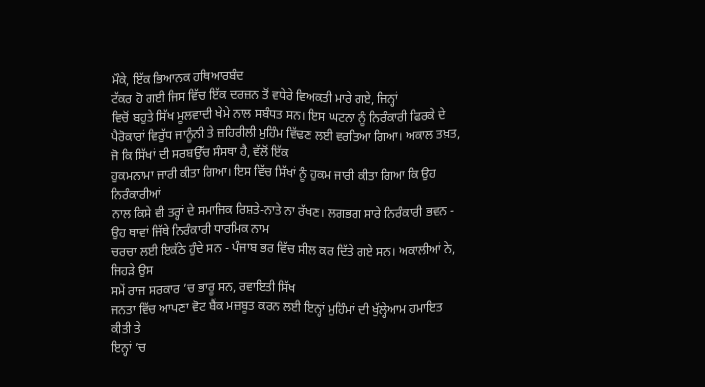ਮੌਕੇ, ਇੱਕ ਭਿਆਨਕ ਹਥਿਆਰਬੰਦ
ਟੱਕਰ ਹੋ ਗਈ ਜਿਸ ਵਿੱਚ ਇੱਕ ਦਰਜ਼ਨ ਤੋਂ ਵਧੇਰੇ ਵਿਅਕਤੀ ਮਾਰੇ ਗਏ, ਜਿਨ੍ਹਾਂ
ਵਿਚੋਂ ਬਹੁਤੇ ਸਿੱਖ ਮੂਲਵਾਦੀ ਖੇਮੇ ਨਾਲ ਸਬੰਧਤ ਸਨ। ਇਸ ਘਟਨਾ ਨੂੰ ਨਿਰੰਕਾਰੀ ਫਿਰਕੇ ਦੇ
ਪੈਰੋਕਾਰਾਂ ਵਿਰੁੱਧ ਜਾਨੂੰਨੀ ਤੇ ਜ਼ਹਿਰੀਲੀ ਮੁਹਿੰਮ ਵਿੱਢਣ ਲਈ ਵਰਤਿਆ ਗਿਆ। ਅਕਾਲ ਤਖ਼ਤ, ਜੋ ਕਿ ਸਿੱਖਾਂ ਦੀ ਸਰਬਉੱਚ ਸੰਸਥਾ ਹੈ, ਵੱਲੋਂ ਇੱਕ
ਹੁਕਮਨਾਮਾ ਜਾਰੀ ਕੀਤਾ ਗਿਆ। ਇਸ ਵਿੱਚ ਸਿੱਖਾਂ ਨੂੰ ਹੁਕਮ ਜਾਰੀ ਕੀਤਾ ਗਿਆ ਕਿ ਉਹ ਨਿਰੰਕਾਰੀਆਂ
ਨਾਲ ਕਿਸੇ ਵੀ ਤਰ੍ਹਾਂ ਦੇ ਸਮਾਜਿਕ ਰਿਸ਼ਤੇ-ਨਾਤੇ ਨਾ ਰੱਖਣ। ਲਗਭਗ ਸਾਰੇ ਨਿਰੰਕਾਰੀ ਭਵਨ - ਉਹ ਥਾਵਾਂ ਜਿੱਥੇ ਨਿਰੰਕਾਰੀ ਧਾਰਮਿਕ ਨਾਮ
ਚਰਚਾ ਲਈ ਇਕੱਠੇ ਹੁੰਦੇ ਸਨ - ਪੰਜਾਬ ਭਰ ਵਿੱਚ ਸੀਲ ਕਰ ਦਿੱਤੇ ਗਏ ਸਨ। ਅਕਾਲੀਆਂ ਨੇ, ਜਿਹੜੇ ਉਸ
ਸਮੇਂ ਰਾਜ ਸਰਕਾਰ ’ਚ ਭਾਰੂ ਸਨ, ਰਵਾਇਤੀ ਸਿੱਖ
ਜਨਤਾ ਵਿੱਚ ਆਪਣਾ ਵੋਟ ਬੈਂਕ ਮਜ਼ਬੂਤ ਕਰਨ ਲਈ ਇਨ੍ਹਾਂ ਮੁਹਿੰਮਾਂ ਦੀ ਖੁੱਲ੍ਹੇਆਮ ਹਮਾਇਤ ਕੀਤੀ ਤੇ
ਇਨ੍ਹਾਂ ’ਚ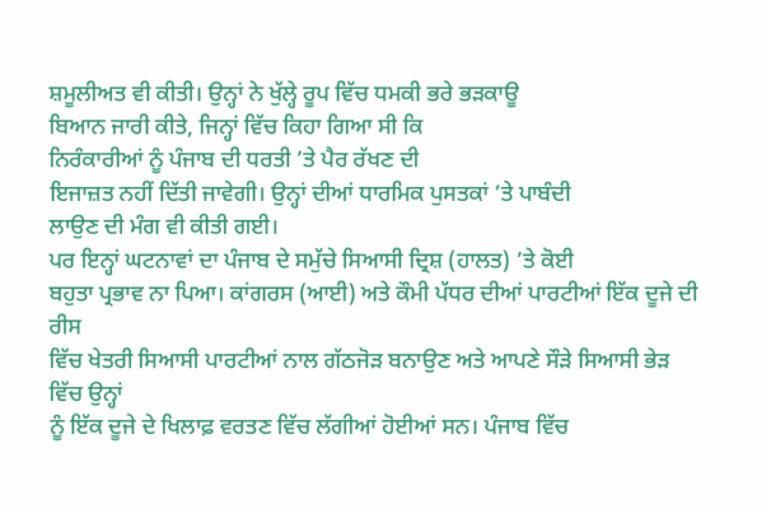ਸ਼ਮੂਲੀਅਤ ਵੀ ਕੀਤੀ। ਉਨ੍ਹਾਂ ਨੇ ਖੁੱਲ੍ਹੇ ਰੂਪ ਵਿੱਚ ਧਮਕੀ ਭਰੇ ਭੜਕਾਊ
ਬਿਆਨ ਜਾਰੀ ਕੀਤੇ, ਜਿਨ੍ਹਾਂ ਵਿੱਚ ਕਿਹਾ ਗਿਆ ਸੀ ਕਿ
ਨਿਰੰਕਾਰੀਆਂ ਨੂੰ ਪੰਜਾਬ ਦੀ ਧਰਤੀ ’ਤੇ ਪੈਰ ਰੱਖਣ ਦੀ
ਇਜਾਜ਼ਤ ਨਹੀਂ ਦਿੱਤੀ ਜਾਵੇਗੀ। ਉਨ੍ਹਾਂ ਦੀਆਂ ਧਾਰਮਿਕ ਪੁਸਤਕਾਂ ’ਤੇ ਪਾਬੰਦੀ
ਲਾਉਣ ਦੀ ਮੰਗ ਵੀ ਕੀਤੀ ਗਈ।
ਪਰ ਇਨ੍ਹਾਂ ਘਟਨਾਵਾਂ ਦਾ ਪੰਜਾਬ ਦੇ ਸਮੁੱਚੇ ਸਿਆਸੀ ਦ੍ਰਿਸ਼ (ਹਾਲਤ) ’ਤੇ ਕੋਈ
ਬਹੁਤਾ ਪ੍ਰਭਾਵ ਨਾ ਪਿਆ। ਕਾਂਗਰਸ (ਆਈ) ਅਤੇ ਕੌਮੀ ਪੱਧਰ ਦੀਆਂ ਪਾਰਟੀਆਂ ਇੱਕ ਦੂਜੇ ਦੀ ਰੀਸ
ਵਿੱਚ ਖੇਤਰੀ ਸਿਆਸੀ ਪਾਰਟੀਆਂ ਨਾਲ ਗੱਠਜੋੜ ਬਨਾਉਣ ਅਤੇ ਆਪਣੇ ਸੌੜੇ ਸਿਆਸੀ ਭੇੜ ਵਿੱਚ ਉਨ੍ਹਾਂ
ਨੂੰ ਇੱਕ ਦੂਜੇ ਦੇ ਖਿਲਾਫ਼ ਵਰਤਣ ਵਿੱਚ ਲੱਗੀਆਂ ਹੋਈਆਂ ਸਨ। ਪੰਜਾਬ ਵਿੱਚ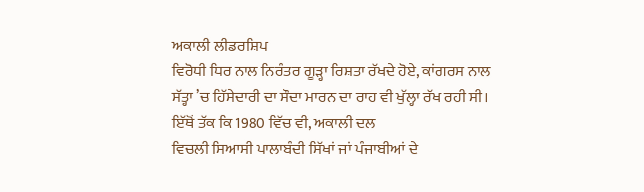ਅਕਾਲੀ ਲੀਡਰਸ਼ਿਪ
ਵਿਰੋਧੀ ਧਿਰ ਨਾਲ ਨਿਰੰਤਰ ਗੂੜ੍ਹਾ ਰਿਸ਼ਤਾ ਰੱਖਦੇ ਹੋਏ, ਕਾਂਗਰਸ ਨਾਲ
ਸੱਤ੍ਹਾ ’ਚ ਹਿੱਸੇਦਾਰੀ ਦਾ ਸੌਦਾ ਮਾਰਨ ਦਾ ਰਾਹ ਵੀ ਖੁੱਲ੍ਹਾ ਰੱਖ ਰਹੀ ਸੀ।
ਇੱਥੋਂ ਤੱਕ ਕਿ 1980 ਵਿੱਚ ਵੀ, ਅਕਾਲੀ ਦਲ
ਵਿਚਲੀ ਸਿਆਸੀ ਪਾਲਾਬੰਦੀ ਸਿੱਖਾਂ ਜਾਂ ਪੰਜਾਬੀਆਂ ਦੇ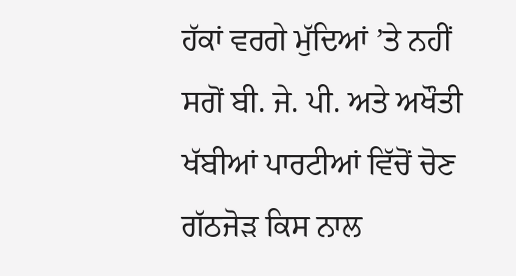ਹੱਕਾਂ ਵਰਗੇ ਮੁੱਦਿਆਂ ’ਤੇ ਨਹੀਂ
ਸਗੋਂ ਬੀ. ਜੇ. ਪੀ. ਅਤੇ ਅਖੌਤੀ ਖੱਬੀਆਂ ਪਾਰਟੀਆਂ ਵਿੱਚੋਂ ਚੋਣ ਗੱਠਜੋੜ ਕਿਸ ਨਾਲ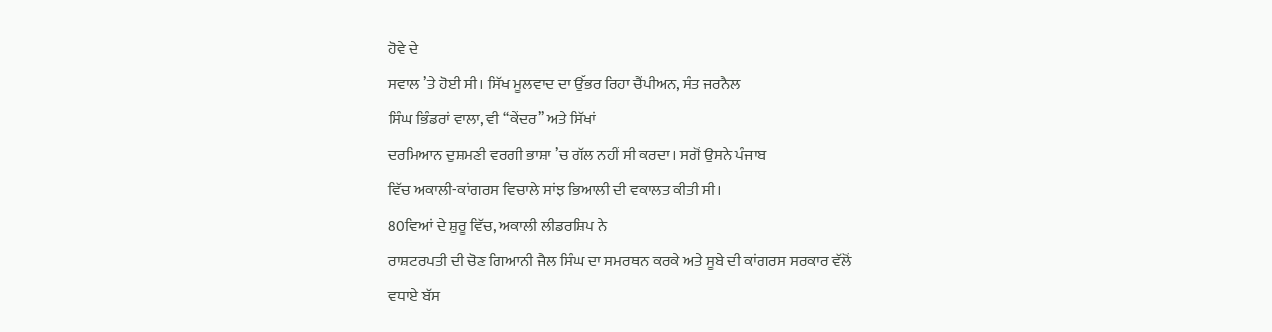ਹੋਵੇ ਦੇ
ਸਵਾਲ ’ਤੇ ਹੋਈ ਸੀ। ਸਿੱਖ ਮੂਲਵਾਦ ਦਾ ਉੱਭਰ ਰਿਹਾ ਚੈਂਪੀਅਨ, ਸੰਤ ਜਰਨੈਲ
ਸਿੰਘ ਭਿੰਡਰਾਂ ਵਾਲਾ, ਵੀ ‘‘ਕੇਂਦਰ’’ ਅਤੇ ਸਿੱਖਾਂ
ਦਰਮਿਆਨ ਦੁਸ਼ਮਣੀ ਵਰਗੀ ਭਾਸ਼ਾ ’ਚ ਗੱਲ ਨਹੀਂ ਸੀ ਕਰਦਾ। ਸਗੋਂ ਉਸਨੇ ਪੰਜਾਬ
ਵਿੱਚ ਅਕਾਲੀ-ਕਾਂਗਰਸ ਵਿਚਾਲੇ ਸਾਂਝ ਭਿਆਲੀ ਦੀ ਵਕਾਲਤ ਕੀਤੀ ਸੀ।
80ਵਿਆਂ ਦੇ ਸ਼ੁਰੂ ਵਿੱਚ, ਅਕਾਲੀ ਲੀਡਰਸ਼ਿਪ ਨੇ
ਰਾਸ਼ਟਰਪਤੀ ਦੀ ਚੋਣ ਗਿਆਨੀ ਜੈਲ ਸਿੰਘ ਦਾ ਸਮਰਥਨ ਕਰਕੇ ਅਤੇ ਸੂਬੇ ਦੀ ਕਾਂਗਰਸ ਸਰਕਾਰ ਵੱਲੋਂ
ਵਧਾਏ ਬੱਸ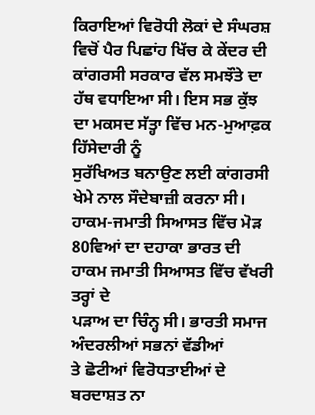ਕਿਰਾਇਆਂ ਵਿਰੋਧੀ ਲੋਕਾਂ ਦੇ ਸੰਘਰਸ਼ ਵਿਚੋਂ ਪੈਰ ਪਿਛਾਂਹ ਖਿੱਚ ਕੇ ਕੇਂਦਰ ਦੀ
ਕਾਂਗਰਸੀ ਸਰਕਾਰ ਵੱਲ ਸਮਝੌਤੇ ਦਾ ਹੱਥ ਵਧਾਇਆ ਸੀ। ਇਸ ਸਭ ਕੁੱਝ ਦਾ ਮਕਸਦ ਸੱਤ੍ਹਾ ਵਿੱਚ ਮਨ-ਮੁਆਫ਼ਕ ਹਿੱਸੇਦਾਰੀ ਨੂੰ
ਸੁਰੱਖਿਅਤ ਬਨਾਉਣ ਲਈ ਕਾਂਗਰਸੀ ਖੇਮੇ ਨਾਲ ਸੌਦੇਬਾਜ਼ੀ ਕਰਨਾ ਸੀ।
ਹਾਕਮ-ਜਮਾਤੀ ਸਿਆਸਤ ਵਿੱਚ ਮੋੜ
80ਵਿਆਂ ਦਾ ਦਹਾਕਾ ਭਾਰਤ ਦੀ ਹਾਕਮ ਜਮਾਤੀ ਸਿਆਸਤ ਵਿੱਚ ਵੱਖਰੀ ਤਰ੍ਹਾਂ ਦੇ
ਪੜਾਅ ਦਾ ਚਿੰਨ੍ਹ ਸੀ। ਭਾਰਤੀ ਸਮਾਜ ਅੰਦਰਲੀਆਂ ਸਭਨਾਂ ਵੱਡੀਆਂ
ਤੇ ਛੋਟੀਆਂ ਵਿਰੋਧਤਾਈਆਂ ਦੇ ਬਰਦਾਸ਼ਤ ਨਾ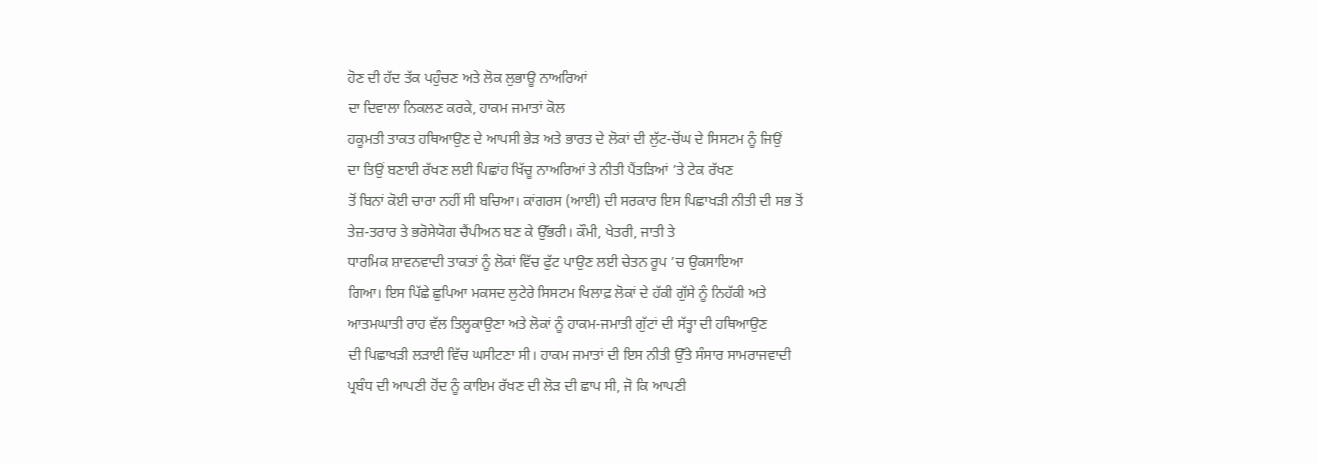ਹੋਣ ਦੀ ਹੱਦ ਤੱਕ ਪਹੁੰਚਣ ਅਤੇ ਲੋਕ ਲੁਭਾਊ ਨਾਅਰਿਆਂ
ਦਾ ਦਿਵਾਲਾ ਨਿਕਲਣ ਕਰਕੇ, ਹਾਕਮ ਜਮਾਤਾਂ ਕੋਲ
ਹਕੂਮਤੀ ਤਾਕਤ ਹਥਿਆਉਣ ਦੇ ਆਪਸੀ ਭੇੜ ਅਤੇ ਭਾਰਤ ਦੇ ਲੋਕਾਂ ਦੀ ਲੁੱਟ-ਚੋਂਘ ਦੇ ਸਿਸਟਮ ਨੂੰ ਜਿਉਂ
ਦਾ ਤਿਉਂ ਬਣਾਈ ਰੱਖਣ ਲਈ ਪਿਛਾਂਹ ਖਿੱਚੂ ਨਾਅਰਿਆਂ ਤੇ ਨੀਤੀ ਪੈਂਤੜਿਆਂ ’ਤੇ ਟੇਕ ਰੱਖਣ
ਤੋਂ ਬਿਨਾਂ ਕੋਈ ਚਾਰਾ ਨਹੀਂ ਸੀ ਬਚਿਆ। ਕਾਂਗਰਸ (ਆਈ) ਦੀ ਸਰਕਾਰ ਇਸ ਪਿਛਾਖੜੀ ਨੀਤੀ ਦੀ ਸਭ ਤੋਂ
ਤੇਜ਼-ਤਰਾਰ ਤੇ ਭਰੋਸੇਯੋਗ ਚੈਂਪੀਅਨ ਬਣ ਕੇ ਉੱਭਰੀ। ਕੌਮੀ, ਖੇਤਰੀ, ਜਾਤੀ ਤੇ
ਧਾਰਮਿਕ ਸ਼ਾਵਨਵਾਦੀ ਤਾਕਤਾਂ ਨੂੰ ਲੋਕਾਂ ਵਿੱਚ ਫੁੱਟ ਪਾਉਣ ਲਈ ਚੇਤਨ ਰੂਪ ’ਚ ਉਕਸਾਇਆ
ਗਿਆ। ਇਸ ਪਿੱਛੇ ਛੁਪਿਆ ਮਕਸਦ ਲੁਟੇਰੇ ਸਿਸਟਮ ਖਿਲਾਫ਼ ਲੋਕਾਂ ਦੇ ਹੱਕੀ ਗੁੱਸੇ ਨੂੰ ਨਿਹੱਕੀ ਅਤੇ
ਆਤਮਘਾਤੀ ਰਾਹ ਵੱਲ ਤਿਲ੍ਹਕਾਉਣਾ ਅਤੇ ਲੋਕਾਂ ਨੂੰ ਹਾਕਮ-ਜਮਾਤੀ ਗੁੱਟਾਂ ਦੀ ਸੱਤ੍ਹਾ ਦੀ ਹਥਿਆਉਣ
ਦੀ ਪਿਛਾਖੜੀ ਲੜਾਈ ਵਿੱਚ ਘਸੀਟਣਾ ਸੀ। ਹਾਕਮ ਜਮਾਤਾਂ ਦੀ ਇਸ ਨੀਤੀ ਉੱਤੇ ਸੰਸਾਰ ਸਾਮਰਾਜਵਾਦੀ
ਪ੍ਰਬੰਧ ਦੀ ਆਪਣੀ ਹੋਂਦ ਨੂੰ ਕਾਇਮ ਰੱਖਣ ਦੀ ਲੋੜ ਦੀ ਛਾਪ ਸੀ, ਜੋ ਕਿ ਆਪਣੀ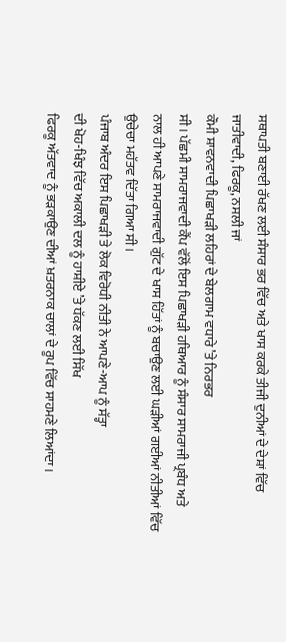ਸਥਾਪਤੀ ਬਣਾਈ ਰੱਖਣ ਲਈ ਸੰਸਾਰ ਭਰ ਵਿੱਚ ਅਤੇ ਖਾਸ ਕਰਕੇ ਤੀਜੀ ਦੁਨੀਆਂ ਦੇ ਦੇਸ਼ਾਂ ਵਿੱਚ
ਜਾਤੀਵਾਦੀ, ਫਿਰਕੂ, ਨਸਲੀ ਜਾਂ
ਕੌਮੀ ਸ਼ਾਵਨਵਾਦੀ ਪਿਛਾਖੜੀ ਲਹਿਰਾਂ ਦੇ ਬੇਲਗਾਮ ਵਧਾਰੇ ’ਤੇ ਨਿਰਭਰ
ਸੀ। ਪੱਛਮੀ ਸਾਮਰਾਜਵਾਦੀ ਕੈਂਪ ਵੱਲੋਂ ਇਸ ਪਿਛਾਖੜੀ ਹਥਿਆਰ ਨੂੰ ਸੰਸਾਰ ਸਾਮਰਾਜੀ ਪ੍ਰਬੰਧ ਅਤੇ
ਨਾਲ ਹੀ ਆਪਣੇ ਸਾਮਰਾਜਵਾਦੀ ਗੁੱਟ ਦੇ ਖਾਸ ਹਿੱਤਾਂ ਨੂੰ ਬਚਾਉਣ ਲਈ ਘੜੀਆਂ ਗਈਆਂ ਨੀਤੀਆਂ ਵਿੱਚ
ਉਚੇਚਾ ਮਹੱਤਵ ਦਿੱਤਾ ਗਿਆ ਸੀ।
ਪੰਜਾਬ ਅੰਦਰ ਇਸ ਪਿਛਾਖੜੀ ਤੇ ਲੋਕ ਵਿਰੋਧੀ ਨੀਤੀ ਨੇ ਆਪਣੇ-ਆਪ ਨੂੰ ਸੱਤ੍ਹਾ
ਦੀ ਖੋਹ-ਖਿੰਝ ਵਿੱਚ ਅਕਾਲੀ ਦਲ ਨੂੰ ਹਾਸ਼ੀਏ ’ਤੇ ਧੱਕਣ ਲਈ ਸਿੱਖ
ਫਿਰਕੂ ਅੱਤਵਾਦ ਨੂੰ ਭੜਕਾਉਣ ਦੀਆਂ ਖ਼ਤਰਨਾਕ ਚਾਲਾਂ ਦੇ ਰੂਪ ਵਿੱਚ ਸਾਹਮਣੇ ਲਿਆਂਦਾ।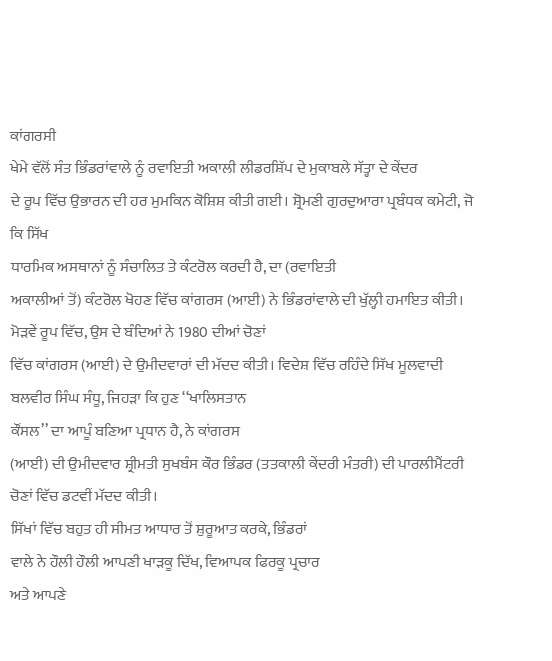ਕਾਂਗਰਸੀ
ਖੇਮੇ ਵੱਲੋਂ ਸੰਤ ਭਿੰਡਰਾਂਵਾਲੇ ਨੂੰ ਰਵਾਇਤੀ ਅਕਾਲੀ ਲੀਡਰਸ਼ਿੱਪ ਦੇ ਮੁਕਾਬਲੇ ਸੱਤ੍ਹਾ ਦੇ ਕੇਂਦਰ
ਦੇ ਰੂਪ ਵਿੱਚ ਉਭਾਰਨ ਦੀ ਹਰ ਮੁਮਕਿਨ ਕੋਸ਼ਿਸ਼ ਕੀਤੀ ਗਈ। ਸ਼੍ਰੋਮਣੀ ਗੁਰਦੁਆਰਾ ਪ੍ਰਬੰਧਕ ਕਮੇਟੀ, ਜੋ ਕਿ ਸਿੱਖ
ਧਾਰਮਿਕ ਅਸਥਾਨਾਂ ਨੂੰ ਸੰਚਾਲਿਤ ਤੇ ਕੰਟਰੋਲ ਕਰਦੀ ਹੈ, ਦਾ (ਰਵਾਇਤੀ
ਅਕਾਲੀਆਂ ਤੋਂ) ਕੰਟਰੋਲ ਖੋਹਣ ਵਿੱਚ ਕਾਂਗਰਸ (ਆਈ) ਨੇ ਭਿੰਡਰਾਂਵਾਲੇ ਦੀ ਖੁੱਲ੍ਹੀ ਹਮਾਇਤ ਕੀਤੀ।
ਮੋੜਵੇਂ ਰੂਪ ਵਿੱਚ, ਉਸ ਦੇ ਬੰਦਿਆਂ ਨੇ 1980 ਦੀਆਂ ਚੋਣਾਂ
ਵਿੱਚ ਕਾਂਗਰਸ (ਆਈ) ਦੇ ਉਮੀਦਵਾਰਾਂ ਦੀ ਮੱਦਦ ਕੀਤੀ। ਵਿਦੇਸ਼ ਵਿੱਚ ਰਹਿੰਦੇ ਸਿੱਖ ਮੂਲਵਾਦੀ
ਬਲਵੀਰ ਸਿੰਘ ਸੰਧੂ, ਜਿਹੜਾ ਕਿ ਹੁਣ ‘‘ਖਾਲਿਸਤਾਨ
ਕੌਂਸਲ’’ ਦਾ ਆਪੂੰ ਬਣਿਆ ਪ੍ਰਧਾਨ ਹੈ, ਨੇ ਕਾਂਗਰਸ
(ਆਈ) ਦੀ ਉਮੀਦਵਾਰ ਸ਼੍ਰੀਮਤੀ ਸੁਖਬੰਸ ਕੌਰ ਭਿੰਡਰ (ਤਤਕਾਲੀ ਕੇਂਦਰੀ ਮੰਤਰੀ) ਦੀ ਪਾਰਲੀਮੈਂਟਰੀ
ਚੋਣਾਂ ਵਿੱਚ ਡਟਵੀਂ ਮੱਦਦ ਕੀਤੀ।
ਸਿੱਖਾਂ ਵਿੱਚ ਬਹੁਤ ਹੀ ਸੀਮਤ ਆਧਾਰ ਤੋਂ ਸ਼ੁਰੂਆਤ ਕਰਕੇ, ਭਿੰਡਰਾਂ
ਵਾਲੇ ਨੇ ਹੌਲੀ ਹੌਲੀ ਆਪਣੀ ਖਾੜਕੂ ਦਿੱਖ, ਵਿਆਪਕ ਫਿਰਕੂ ਪ੍ਰਚਾਰ
ਅਤੇ ਆਪਣੇ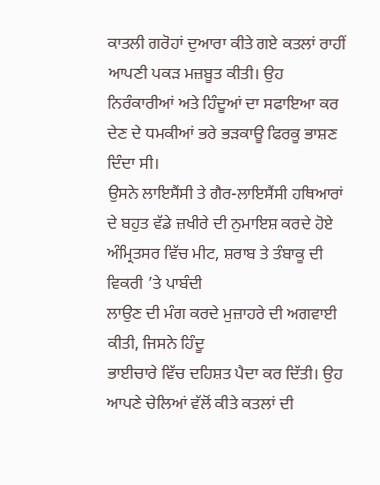ਕਾਤਲੀ ਗਰੋਹਾਂ ਦੁਆਰਾ ਕੀਤੇ ਗਏ ਕਤਲਾਂ ਰਾਹੀਂ ਆਪਣੀ ਪਕੜ ਮਜ਼ਬੂਤ ਕੀਤੀ। ਉਹ
ਨਿਰੰਕਾਰੀਆਂ ਅਤੇ ਹਿੰਦੂਆਂ ਦਾ ਸਫਾਇਆ ਕਰ ਦੇਣ ਦੇ ਧਮਕੀਆਂ ਭਰੇ ਭੜਕਾਊ ਫਿਰਕੂ ਭਾਸ਼ਣ ਦਿੰਦਾ ਸੀ।
ਉਸਨੇ ਲਾਇਸੈਂਸੀ ਤੇ ਗੈਰ-ਲਾਇਸੈਂਸੀ ਹਥਿਆਰਾਂ ਦੇ ਬਹੁਤ ਵੱਡੇ ਜ਼ਖੀਰੇ ਦੀ ਨੁਮਾਇਸ਼ ਕਰਦੇ ਹੋਏ
ਅੰਮ੍ਰਿਤਸਰ ਵਿੱਚ ਮੀਟ, ਸ਼ਰਾਬ ਤੇ ਤੰਬਾਕੂ ਦੀ ਵਿਕਰੀ ’ਤੇ ਪਾਬੰਦੀ
ਲਾਉਣ ਦੀ ਮੰਗ ਕਰਦੇ ਮੁਜ਼ਾਹਰੇ ਦੀ ਅਗਵਾਈ ਕੀਤੀ, ਜਿਸਨੇ ਹਿੰਦੂ
ਭਾਈਚਾਰੇ ਵਿੱਚ ਦਹਿਸ਼ਤ ਪੈਦਾ ਕਰ ਦਿੱਤੀ। ਉਹ ਆਪਣੇ ਚੇਲਿਆਂ ਵੱਲੋਂ ਕੀਤੇ ਕਤਲਾਂ ਦੀ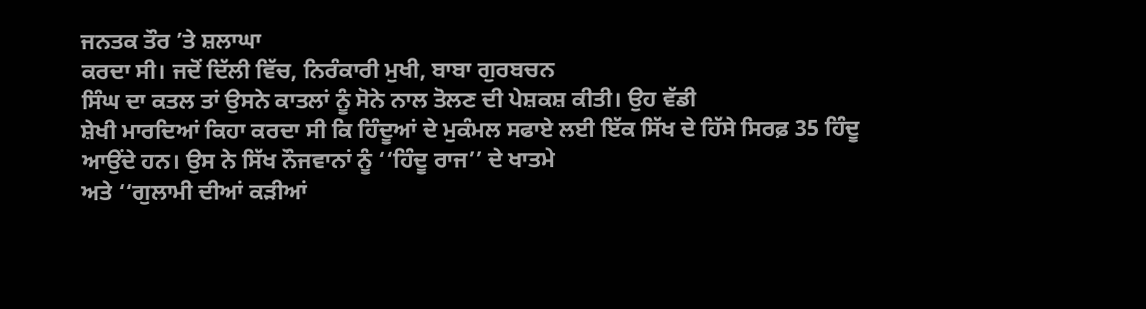ਜਨਤਕ ਤੌਰ ’ਤੇ ਸ਼ਲਾਘਾ
ਕਰਦਾ ਸੀ। ਜਦੋਂ ਦਿੱਲੀ ਵਿੱਚ, ਨਿਰੰਕਾਰੀ ਮੁਖੀ, ਬਾਬਾ ਗੁਰਬਚਨ
ਸਿੰਘ ਦਾ ਕਤਲ ਤਾਂ ਉਸਨੇ ਕਾਤਲਾਂ ਨੂੰ ਸੋਨੇ ਨਾਲ ਤੋਲਣ ਦੀ ਪੇਸ਼ਕਸ਼ ਕੀਤੀ। ਉਹ ਵੱਡੀ
ਸ਼ੇਖੀ ਮਾਰਦਿਆਂ ਕਿਹਾ ਕਰਦਾ ਸੀ ਕਿ ਹਿੰਦੂਆਂ ਦੇ ਮੁਕੰਮਲ ਸਫਾਏ ਲਈ ਇੱਕ ਸਿੱਖ ਦੇ ਹਿੱਸੇ ਸਿਰਫ਼ 35 ਹਿੰਦੂ
ਆਉਂਦੇ ਹਨ। ਉਸ ਨੇ ਸਿੱਖ ਨੌਜਵਾਨਾਂ ਨੂੰ ‘‘ਹਿੰਦੂ ਰਾਜ’’ ਦੇ ਖਾਤਮੇ
ਅਤੇ ‘‘ਗੁਲਾਮੀ ਦੀਆਂ ਕੜੀਆਂ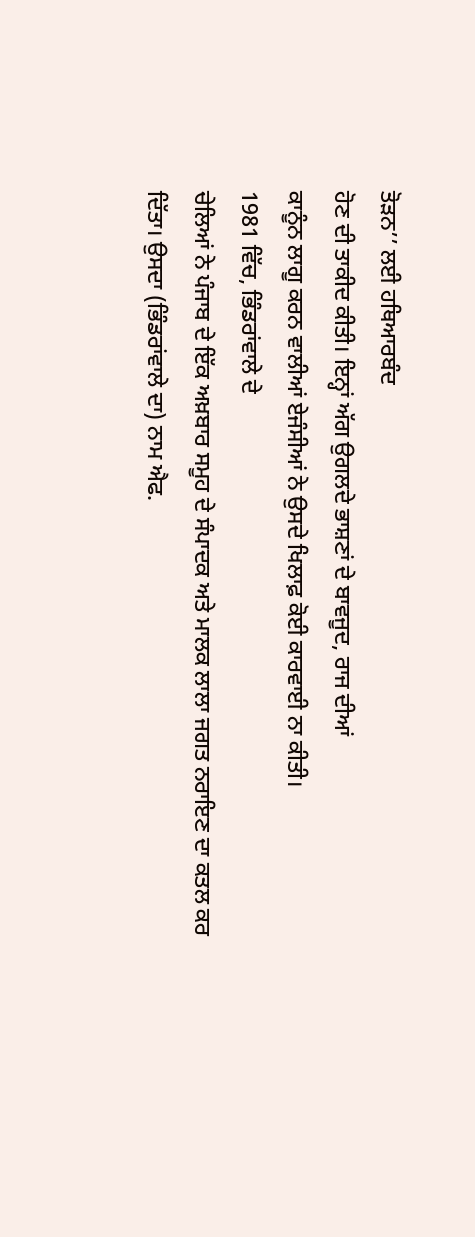ਤੋੜਨ’’ ਲਈ ਹਥਿਆਰਬੰਦ
ਹੋਣ ਦੀ ਤਾਕੀਦ ਕੀਤੀ। ਇਨ੍ਹਾਂ ਅੱਗ ਉਗਲਦੇ ਭਾਸ਼ਣਾਂ ਦੇ ਬਾਵਜੂਦ, ਰਾਜ ਦੀਆਂ
ਕਾਨੂੰਨ ਲਾਗੂ ਕਰਨ ਵਾਲੀਆਂ ਏਜੰਸੀਆਂ ਨੇ ਉਸਦੇ ਖਿਲਾਫ਼ ਕੋਈ ਕਾਰਵਾਈ ਨਾ ਕੀਤੀ।
1981 ਵਿੱਚ, ਭਿੰਡਰਾਂਵਾਲੇ ਦੇ
ਚੇਲਿਆਂ ਨੇ ਪੰਜਾਬ ਦੇ ਇੱਕ ਅਖ਼ਬਾਰ ਸਮੂਹ ਦੇ ਸੰਪਾਦਕ ਅਤੇ ਮਾਲਕ ਲਾਲਾ ਜਗਤ ਨਰਾਇਣ ਦਾ ਕਤਲ ਕਰ
ਦਿੱਤਾ। ਉਸਦਾ (ਭਿੰਡਰਾਂਵਾਲੇ ਦਾ) ਨਾਮ ਐਫ.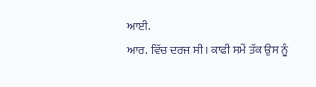ਆਈ.
ਆਰ. ਵਿੱਚ ਦਰਜ ਸੀ। ਕਾਫੀ ਸਮੇਂ ਤੱਕ ਉਸ ਨੂੰ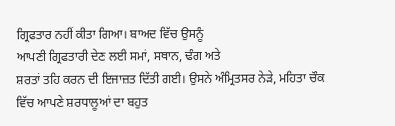ਗ੍ਰਿਫਤਾਰ ਨਹੀਂ ਕੀਤਾ ਗਿਆ। ਬਾਅਦ ਵਿੱਚ ਉਸਨੂੰ
ਆਪਣੀ ਗ੍ਰਿਫਤਾਰੀ ਦੇਣ ਲਈ ਸਮਾਂ, ਸਥਾਨ, ਢੰਗ ਅਤੇ
ਸ਼ਰਤਾਂ ਤਹਿ ਕਰਨ ਦੀ ਇਜਾਜ਼ਤ ਦਿੱਤੀ ਗਈ। ਉਸਨੇ ਅੰਮ੍ਰਿਤਸਰ ਨੇੜੇ, ਮਹਿਤਾ ਚੌਕ
ਵਿੱਚ ਆਪਣੇ ਸ਼ਰਧਾਲੂਆਂ ਦਾ ਬਹੁਤ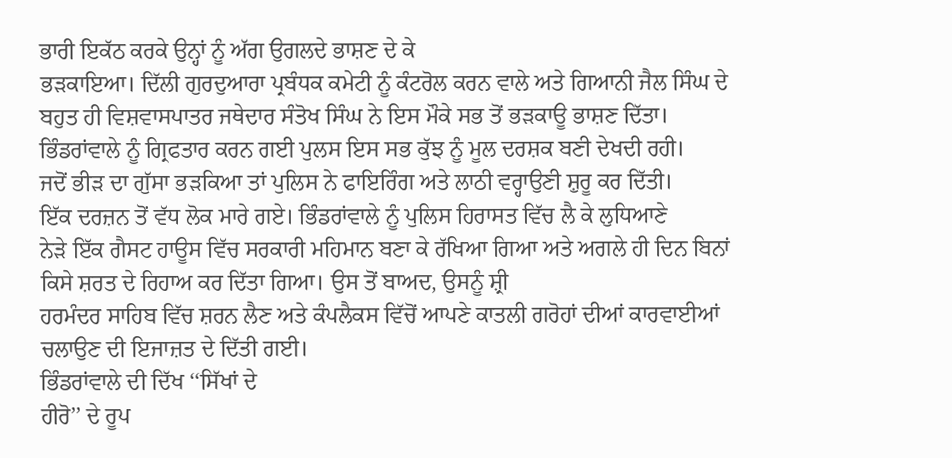ਭਾਰੀ ਇਕੱਠ ਕਰਕੇ ਉਨ੍ਹਾਂ ਨੂੰ ਅੱਗ ਉਗਲਦੇ ਭਾਸ਼ਣ ਦੇ ਕੇ
ਭੜਕਾਇਆ। ਦਿੱਲੀ ਗੁਰਦੁਆਰਾ ਪ੍ਰਬੰਧਕ ਕਮੇਟੀ ਨੂੰ ਕੰਟਰੋਲ ਕਰਨ ਵਾਲੇ ਅਤੇ ਗਿਆਨੀ ਜੈਲ ਸਿੰਘ ਦੇ
ਬਹੁਤ ਹੀ ਵਿਸ਼ਵਾਸਪਾਤਰ ਜਥੇਦਾਰ ਸੰਤੋਖ ਸਿੰਘ ਨੇ ਇਸ ਮੌਕੇ ਸਭ ਤੋਂ ਭੜਕਾਊ ਭਾਸ਼ਣ ਦਿੱਤਾ।
ਭਿੰਡਰਾਂਵਾਲੇ ਨੂੰ ਗ੍ਰਿਫਤਾਰ ਕਰਨ ਗਈ ਪੁਲਸ ਇਸ ਸਭ ਕੁੱਝ ਨੂੰ ਮੂਲ ਦਰਸ਼ਕ ਬਣੀ ਦੇਖਦੀ ਰਹੀ।
ਜਦੋਂ ਭੀੜ ਦਾ ਗੁੱਸਾ ਭੜਕਿਆ ਤਾਂ ਪੁਲਿਸ ਨੇ ਫਾਇਰਿੰਗ ਅਤੇ ਲਾਠੀ ਵਰ੍ਹਾਉਣੀ ਸ਼ੁਰੂ ਕਰ ਦਿੱਤੀ।
ਇੱਕ ਦਰਜ਼ਨ ਤੋਂ ਵੱਧ ਲੋਕ ਮਾਰੇ ਗਏ। ਭਿੰਡਰਾਂਵਾਲੇ ਨੂੰ ਪੁਲਿਸ ਹਿਰਾਸਤ ਵਿੱਚ ਲੈ ਕੇ ਲੁਧਿਆਣੇ
ਨੇੜੇ ਇੱਕ ਗੈਸਟ ਹਾਊਸ ਵਿੱਚ ਸਰਕਾਰੀ ਮਹਿਮਾਨ ਬਣਾ ਕੇ ਰੱਖਿਆ ਗਿਆ ਅਤੇ ਅਗਲੇ ਹੀ ਦਿਨ ਬਿਨਾਂ
ਕਿਸੇ ਸ਼ਰਤ ਦੇ ਰਿਹਾਅ ਕਰ ਦਿੱਤਾ ਗਿਆ। ਉਸ ਤੋਂ ਬਾਅਦ, ਉਸਨੂੰ ਸ਼੍ਰੀ
ਹਰਮੰਦਰ ਸਾਹਿਬ ਵਿੱਚ ਸ਼ਰਨ ਲੈਣ ਅਤੇ ਕੰਪਲੈਕਸ ਵਿੱਚੋਂ ਆਪਣੇ ਕਾਤਲੀ ਗਰੋਹਾਂ ਦੀਆਂ ਕਾਰਵਾਈਆਂ
ਚਲਾਉਣ ਦੀ ਇਜਾਜ਼ਤ ਦੇ ਦਿੱਤੀ ਗਈ।
ਭਿੰਡਰਾਂਵਾਲੇ ਦੀ ਦਿੱਖ ‘‘ਸਿੱਖਾਂ ਦੇ
ਹੀਰੋ’’ ਦੇ ਰੂਪ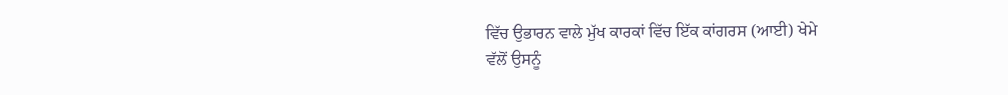ਵਿੱਚ ਉਭਾਰਨ ਵਾਲੇ ਮੁੱਖ ਕਾਰਕਾਂ ਵਿੱਚ ਇੱਕ ਕਾਂਗਰਸ (ਆਈ) ਖੇਮੇ
ਵੱਲੋਂ ਉਸਨੂੰ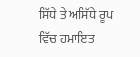ਸਿੱਧੇ ਤੇ ਅਸਿੱਧੇ ਰੂਪ ਵਿੱਚ ਹਮਾਇਤ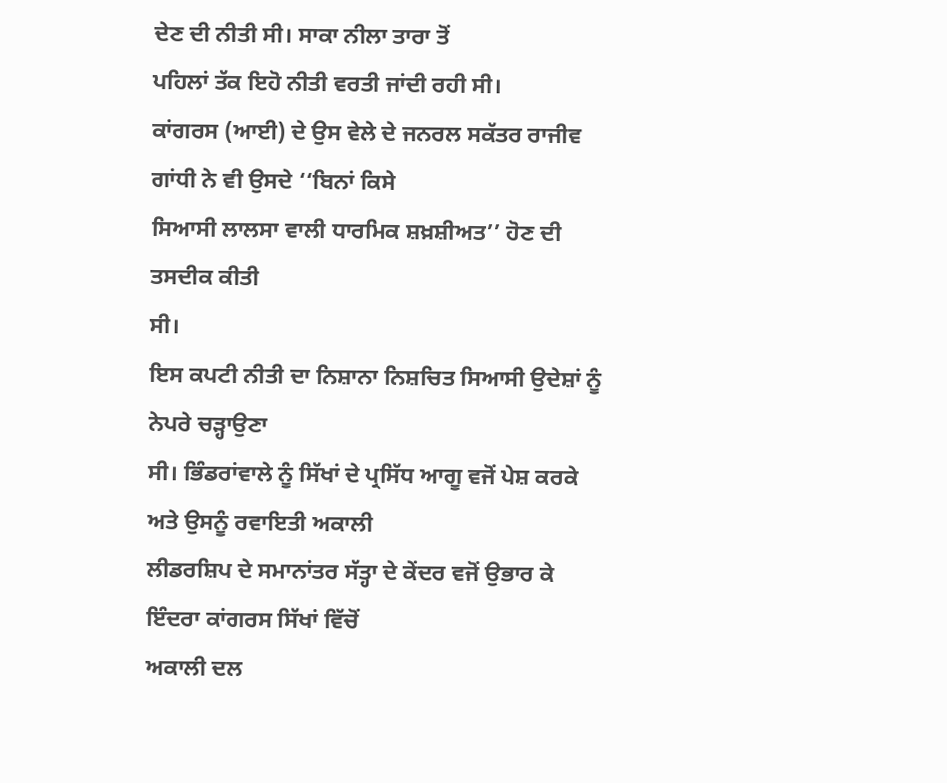ਦੇਣ ਦੀ ਨੀਤੀ ਸੀ। ਸਾਕਾ ਨੀਲਾ ਤਾਰਾ ਤੋਂ
ਪਹਿਲਾਂ ਤੱਕ ਇਹੋ ਨੀਤੀ ਵਰਤੀ ਜਾਂਦੀ ਰਹੀ ਸੀ।
ਕਾਂਗਰਸ (ਆਈ) ਦੇ ਉਸ ਵੇਲੇ ਦੇ ਜਨਰਲ ਸਕੱਤਰ ਰਾਜੀਵ ਗਾਂਧੀ ਨੇ ਵੀ ਉਸਦੇ ‘‘ਬਿਨਾਂ ਕਿਸੇ
ਸਿਆਸੀ ਲਾਲਸਾ ਵਾਲੀ ਧਾਰਮਿਕ ਸ਼ਖ਼ਸ਼ੀਅਤ’’ ਹੋਣ ਦੀ ਤਸਦੀਕ ਕੀਤੀ
ਸੀ।
ਇਸ ਕਪਟੀ ਨੀਤੀ ਦਾ ਨਿਸ਼ਾਨਾ ਨਿਸ਼ਚਿਤ ਸਿਆਸੀ ਉਦੇਸ਼ਾਂ ਨੂੰ ਨੇਪਰੇ ਚੜ੍ਹਾਉਣਾ
ਸੀ। ਭਿੰਡਰਾਂਵਾਲੇ ਨੂੰ ਸਿੱਖਾਂ ਦੇ ਪ੍ਰਸਿੱਧ ਆਗੂ ਵਜੋਂ ਪੇਸ਼ ਕਰਕੇ ਅਤੇ ਉਸਨੂੰ ਰਵਾਇਤੀ ਅਕਾਲੀ
ਲੀਡਰਸ਼ਿਪ ਦੇ ਸਮਾਨਾਂਤਰ ਸੱਤ੍ਹਾ ਦੇ ਕੇਂਦਰ ਵਜੋਂ ਉਭਾਰ ਕੇ ਇੰਦਰਾ ਕਾਂਗਰਸ ਸਿੱਖਾਂ ਵਿੱਚੋਂ
ਅਕਾਲੀ ਦਲ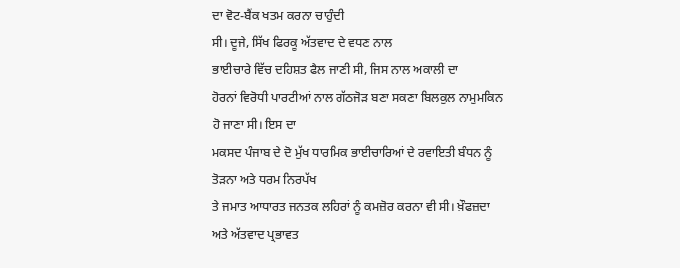ਦਾ ਵੋਟ-ਬੈਂਕ ਖਤਮ ਕਰਨਾ ਚਾਹੁੰਦੀ
ਸੀ। ਦੂਜੇ, ਸਿੱਖ ਫਿਰਕੂ ਅੱਤਵਾਦ ਦੇ ਵਧਣ ਨਾਲ
ਭਾਈਚਾਰੇ ਵਿੱਚ ਦਹਿਸ਼ਤ ਫੈਲ ਜਾਣੀ ਸੀ, ਜਿਸ ਨਾਲ ਅਕਾਲੀ ਦਾ
ਹੋਰਨਾਂ ਵਿਰੋਧੀ ਪਾਰਟੀਆਂ ਨਾਲ ਗੱਠਜੋੜ ਬਣਾ ਸਕਣਾ ਬਿਲਕੁਲ ਨਾਮੁਮਕਿਨ ਹੋ ਜਾਣਾ ਸੀ। ਇਸ ਦਾ
ਮਕਸਦ ਪੰਜਾਬ ਦੇ ਦੋ ਮੁੱਖ ਧਾਰਮਿਕ ਭਾਈਚਾਰਿਆਂ ਦੇ ਰਵਾਇਤੀ ਬੰਧਨ ਨੂੰ ਤੋੜਨਾ ਅਤੇ ਧਰਮ ਨਿਰਪੱਖ
ਤੇ ਜਮਾਤ ਆਧਾਰਤ ਜਨਤਕ ਲਹਿਰਾਂ ਨੂੰ ਕਮਜ਼ੋਰ ਕਰਨਾ ਵੀ ਸੀ। ਖ਼ੌਫਜ਼ਦਾ ਅਤੇ ਅੱਤਵਾਦ ਪ੍ਰਭਾਵਤ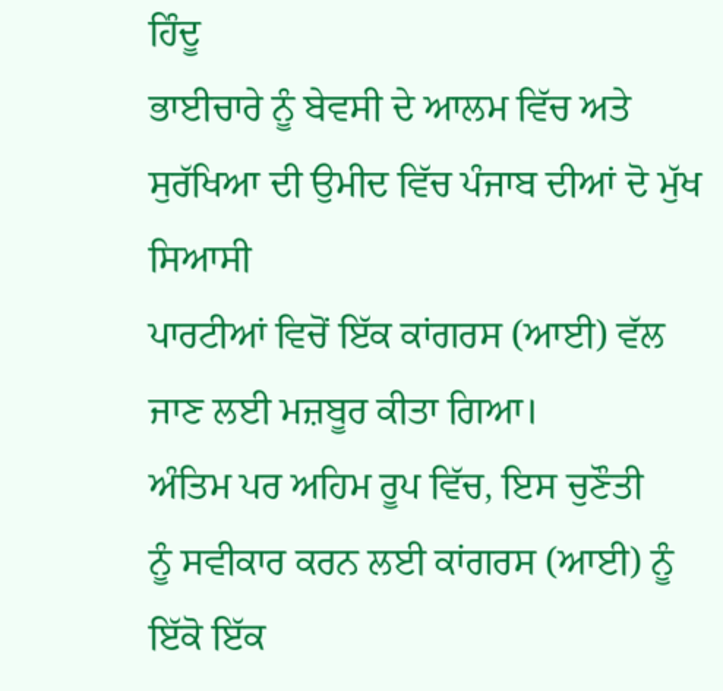ਹਿੰਦੂ
ਭਾਈਚਾਰੇ ਨੂੰ ਬੇਵਸੀ ਦੇ ਆਲਮ ਵਿੱਚ ਅਤੇ ਸੁਰੱਖਿਆ ਦੀ ਉਮੀਦ ਵਿੱਚ ਪੰਜਾਬ ਦੀਆਂ ਦੋ ਮੁੱਖ ਸਿਆਸੀ
ਪਾਰਟੀਆਂ ਵਿਚੋਂ ਇੱਕ ਕਾਂਗਰਸ (ਆਈ) ਵੱਲ ਜਾਣ ਲਈ ਮਜ਼ਬੂਰ ਕੀਤਾ ਗਿਆ।
ਅੰਤਿਮ ਪਰ ਅਹਿਮ ਰੂਪ ਵਿੱਚ, ਇਸ ਚੁਣੌਤੀ
ਨੂੰ ਸਵੀਕਾਰ ਕਰਨ ਲਈ ਕਾਂਗਰਸ (ਆਈ) ਨੂੰ ਇੱਕੋ ਇੱਕ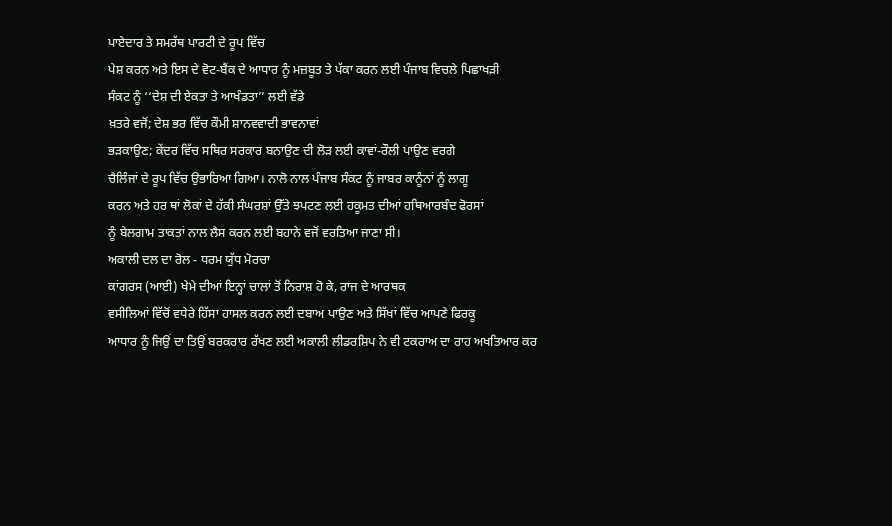ਪਾਏਦਾਰ ਤੇ ਸਮਰੱਥ ਪਾਰਟੀ ਦੇ ਰੂਪ ਵਿੱਚ
ਪੇਸ਼ ਕਰਨ ਅਤੇ ਇਸ ਦੇ ਵੋਟ-ਬੈਂਕ ਦੇ ਆਧਾਰ ਨੂੰ ਮਜ਼ਬੂਤ ਤੇ ਪੱਕਾ ਕਰਨ ਲਈ ਪੰਜਾਬ ਵਿਚਲੇ ਪਿਛਾਖੜੀ
ਸੰਕਟ ਨੂੰ ‘‘ਦੇਸ਼ ਦੀ ਏਕਤਾ ਤੇ ਆਖੰਡਤਾ’’ ਲਈ ਵੱਡੇ
ਖ਼ਤਰੇ ਵਜੋਂ; ਦੇਸ਼ ਭਰ ਵਿੱਚ ਕੌਮੀ ਸ਼ਾਨਵਵਾਦੀ ਭਾਵਨਾਵਾਂ
ਭੜਕਾਉਣ; ਕੇਂਦਰ ਵਿੱਚ ਸਥਿਰ ਸਰਕਾਰ ਬਨਾਉਣ ਦੀ ਲੋੜ ਲਈ ਕਾਵਾਂ-ਰੌਲੀ ਪਾਉਣ ਵਰਗੇ
ਚੈਲਿੰਜਾਂ ਦੇ ਰੂਪ ਵਿੱਚ ਉਭਾਰਿਆ ਗਿਆ। ਨਾਲੋ ਨਾਲ ਪੰਜਾਬ ਸੰਕਟ ਨੂੰ ਜਾਬਰ ਕਾਨੂੰਨਾਂ ਨੂੰ ਲਾਗੂ
ਕਰਨ ਅਤੇ ਹਰ ਥਾਂ ਲੋਕਾਂ ਦੇ ਹੱਕੀ ਸੰਘਰਸ਼ਾਂ ਉੱਤੇ ਝਪਟਣ ਲਈ ਹਕੂਮਤ ਦੀਆਂ ਹਥਿਆਰਬੰਦ ਫੋਰਸਾਂ
ਨੂੰ ਬੇਲਗਾਮ ਤਾਕਤਾਂ ਨਾਲ ਲੈਸ ਕਰਨ ਲਈ ਬਹਾਨੇ ਵਜੋਂ ਵਰਤਿਆ ਜਾਣਾ ਸੀ।
ਅਕਾਲੀ ਦਲ ਦਾ ਰੋਲ - ਧਰਮ ਯੁੱਧ ਮੋਰਚਾ
ਕਾਂਗਰਸ (ਆਈ) ਖੇਮੇ ਦੀਆਂ ਇਨ੍ਹਾਂ ਚਾਲਾਂ ਤੋਂ ਨਿਰਾਸ਼ ਹੋ ਕੇ, ਰਾਜ ਦੇ ਆਰਥਕ
ਵਸੀਲਿਆਂ ਵਿੱਚੋਂ ਵਧੇਰੇ ਹਿੱਸਾ ਹਾਸਲ ਕਰਨ ਲਈ ਦਬਾਅ ਪਾਉਣ ਅਤੇ ਸਿੱਖਾਂ ਵਿੱਚ ਆਪਣੇ ਫਿਰਕੂ
ਆਧਾਰ ਨੂੰ ਜਿਉਂ ਦਾ ਤਿਉਂ ਬਰਕਰਾਰ ਰੱਖਣ ਲਈ ਅਕਾਲੀ ਲੀਡਰਸ਼ਿਪ ਨੇ ਵੀ ਟਕਰਾਅ ਦਾ ਰਾਹ ਅਖਤਿਆਰ ਕਰ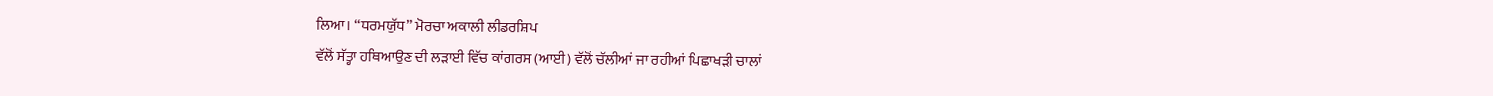ਲਿਆ। ‘‘ਧਰਮਯੁੱਧ’’ ਮੋਰਚਾ ਅਕਾਲੀ ਲੀਡਰਸ਼ਿਪ
ਵੱਲੋਂ ਸੱਤ੍ਹਾ ਹਥਿਆਉਣ ਦੀ ਲੜਾਈ ਵਿੱਚ ਕਾਂਗਰਸ (ਆਈ) ਵੱਲੋਂ ਚੱਲੀਆਂ ਜਾ ਰਹੀਆਂ ਪਿਛਾਖੜੀ ਚਾਲਾਂ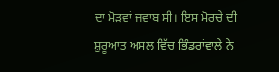ਦਾ ਮੋੜਵਾਂ ਜਵਾਬ ਸੀ। ਇਸ ਮੋਰਚੇ ਦੀ ਸ਼ੁਰੂਆਤ ਅਸਲ ਵਿੱਚ ਭਿੰਡਰਾਂਵਾਲੇ ਨੇ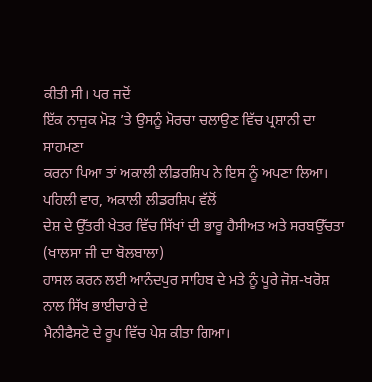ਕੀਤੀ ਸੀ। ਪਰ ਜਦੋਂ
ਇੱਕ ਨਾਜੁਕ ਮੋੜ ’ਤੇ ਉਸਨੂੰ ਮੋਰਚਾ ਚਲਾਉਣ ਵਿੱਚ ਪ੍ਰਸ਼ਾਨੀ ਦਾ ਸਾਹਮਣਾ
ਕਰਨਾ ਪਿਆ ਤਾਂ ਅਕਾਲੀ ਲੀਡਰਸ਼ਿਪ ਨੇ ਇਸ ਨੂੰ ਅਪਣਾ ਲਿਆ।
ਪਹਿਲੀ ਵਾਰ, ਅਕਾਲੀ ਲੀਡਰਸ਼ਿਪ ਵੱਲੋਂ
ਦੇਸ਼ ਦੇ ਉੱਤਰੀ ਖੇਤਰ ਵਿੱਚ ਸਿੱਖਾਂ ਦੀ ਭਾਰੂ ਹੈਸੀਅਤ ਅਤੇ ਸਰਬਉੱਚਤਾ (ਖਾਲਸਾ ਜੀ ਦਾ ਬੋਲਬਾਲਾ)
ਹਾਸਲ ਕਰਨ ਲਈ ਆਨੰਦਪੁਰ ਸਾਹਿਬ ਦੇ ਮਤੇ ਨੂੰ ਪੂਰੇ ਜੋਸ਼-ਖਰੋਸ਼ ਨਾਲ ਸਿੱਖ ਭਾਈਚਾਰੇ ਦੇ
ਮੈਨੀਫੈਸਟੋ ਦੇ ਰੂਪ ਵਿੱਚ ਪੇਸ਼ ਕੀਤਾ ਗਿਆ।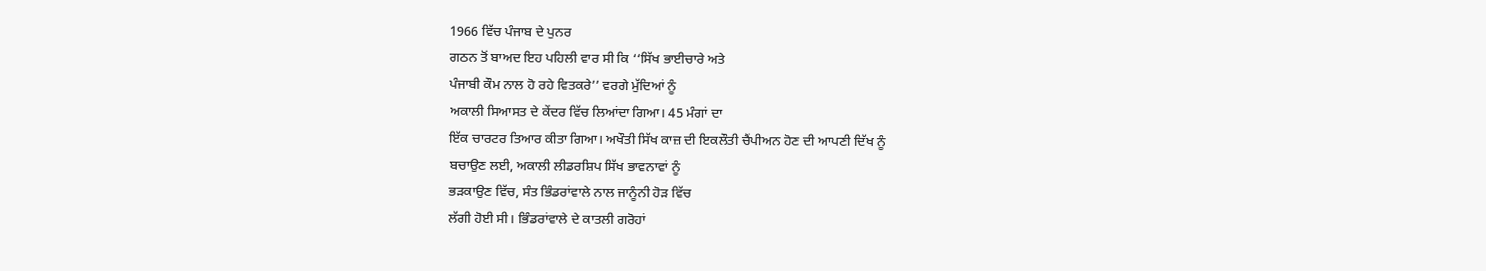1966 ਵਿੱਚ ਪੰਜਾਬ ਦੇ ਪੁਨਰ
ਗਠਨ ਤੋਂ ਬਾਅਦ ਇਹ ਪਹਿਲੀ ਵਾਰ ਸੀ ਕਿ ‘‘ਸਿੱਖ ਭਾਈਚਾਰੇ ਅਤੇ
ਪੰਜਾਬੀ ਕੌਮ ਨਾਲ ਹੋ ਰਹੇ ਵਿਤਕਰੇ’’ ਵਰਗੇ ਮੁੱਦਿਆਂ ਨੂੰ
ਅਕਾਲੀ ਸਿਆਸਤ ਦੇ ਕੇਂਦਰ ਵਿੱਚ ਲਿਆਂਦਾ ਗਿਆ। 45 ਮੰਗਾਂ ਦਾ
ਇੱਕ ਚਾਰਟਰ ਤਿਆਰ ਕੀਤਾ ਗਿਆ। ਅਖੌਤੀ ਸਿੱਖ ਕਾਜ਼ ਦੀ ਇਕਲੌਤੀ ਚੈਂਪੀਅਨ ਹੋਣ ਦੀ ਆਪਣੀ ਦਿੱਖ ਨੂੰ
ਬਚਾਉਣ ਲਈ, ਅਕਾਲੀ ਲੀਡਰਸ਼ਿਪ ਸਿੱਖ ਭਾਵਨਾਵਾਂ ਨੂੰ
ਭੜਕਾਉਣ ਵਿੱਚ, ਸੰਤ ਭਿੰਡਰਾਂਵਾਲੇ ਨਾਲ ਜਾਨੂੰਨੀ ਹੋੜ ਵਿੱਚ
ਲੱਗੀ ਹੋਈ ਸੀ। ਭਿੰਡਰਾਂਵਾਲੇ ਦੇ ਕਾਤਲੀ ਗਰੋਹਾਂ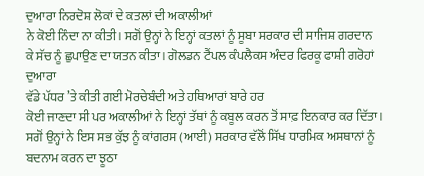ਦੁਆਰਾ ਨਿਰਦੋਸ਼ ਲੋਕਾਂ ਦੇ ਕਤਲਾਂ ਦੀ ਅਕਾਲੀਆਂ
ਨੇ ਕੋਈ ਨਿੰਦਾ ਨਾ ਕੀਤੀ। ਸਗੋਂ ਉਨ੍ਹਾਂ ਨੇ ਇਨ੍ਹਾਂ ਕਤਲਾਂ ਨੂੰ ਸੂਬਾ ਸਰਕਾਰ ਦੀ ਸਾਜਿਸ਼ ਗਰਦਾਨ
ਕੇ ਸੱਚ ਨੂੰ ਛੁਪਾਉਣ ਦਾ ਯਤਨ ਕੀਤਾ। ਗੋਲਡਨ ਟੈਂਪਲ ਕੰਪਲੈਕਸ ਅੰਦਰ ਫਿਰਕੂ ਫਾਸ਼ੀ ਗਰੋਹਾਂ ਦੁਆਰਾ
ਵੱਡੇ ਪੱਧਰ ’ਤੇ ਕੀਤੀ ਗਈ ਮੋਰਚੇਬੰਦੀ ਅਤੇ ਹਥਿਆਰਾਂ ਬਾਰੇ ਹਰ
ਕੋਈ ਜਾਣਦਾ ਸੀ ਪਰ ਅਕਾਲੀਆਂ ਨੇ ਇਨ੍ਹਾਂ ਤੱਥਾਂ ਨੂੰ ਕਬੂਲ ਕਰਨ ਤੋਂ ਸਾਫ਼ ਇਨਕਾਰ ਕਰ ਦਿੱਤਾ।
ਸਗੋਂ ਉਨ੍ਹਾਂ ਨੇ ਇਸ ਸਭ ਕੁੱਝ ਨੂੰ ਕਾਂਗਰਸ (ਆਈ) ਸਰਕਾਰ ਵੱਲੋਂ ਸਿੱਖ ਧਾਰਮਿਕ ਅਸਥਾਨਾਂ ਨੂੰ
ਬਦਨਾਮ ਕਰਨ ਦਾ ਝੂਠਾ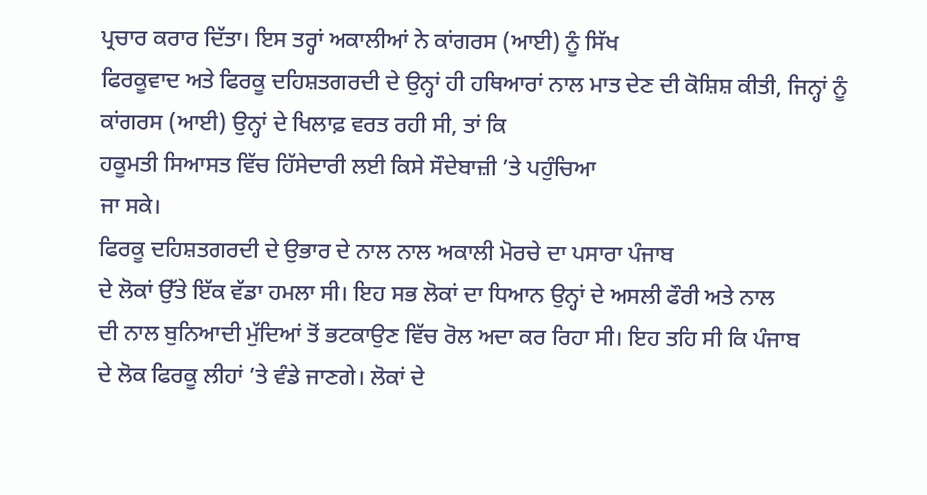ਪ੍ਰਚਾਰ ਕਰਾਰ ਦਿੱਤਾ। ਇਸ ਤਰ੍ਹਾਂ ਅਕਾਲੀਆਂ ਨੇ ਕਾਂਗਰਸ (ਆਈ) ਨੂੰ ਸਿੱਖ
ਫਿਰਕੂਵਾਦ ਅਤੇ ਫਿਰਕੂ ਦਹਿਸ਼ਤਗਰਦੀ ਦੇ ਉਨ੍ਹਾਂ ਹੀ ਹਥਿਆਰਾਂ ਨਾਲ ਮਾਤ ਦੇਣ ਦੀ ਕੋਸ਼ਿਸ਼ ਕੀਤੀ, ਜਿਨ੍ਹਾਂ ਨੂੰ
ਕਾਂਗਰਸ (ਆਈ) ਉਨ੍ਹਾਂ ਦੇ ਖਿਲਾਫ਼ ਵਰਤ ਰਹੀ ਸੀ, ਤਾਂ ਕਿ
ਹਕੂਮਤੀ ਸਿਆਸਤ ਵਿੱਚ ਹਿੱਸੇਦਾਰੀ ਲਈ ਕਿਸੇ ਸੌਦੇਬਾਜ਼ੀ ’ਤੇ ਪਹੁੰਚਿਆ
ਜਾ ਸਕੇ।
ਫਿਰਕੂ ਦਹਿਸ਼ਤਗਰਦੀ ਦੇ ਉਭਾਰ ਦੇ ਨਾਲ ਨਾਲ ਅਕਾਲੀ ਮੋਰਚੇ ਦਾ ਪਸਾਰਾ ਪੰਜਾਬ
ਦੇ ਲੋਕਾਂ ਉੱਤੇ ਇੱਕ ਵੱਡਾ ਹਮਲਾ ਸੀ। ਇਹ ਸਭ ਲੋਕਾਂ ਦਾ ਧਿਆਨ ਉਨ੍ਹਾਂ ਦੇ ਅਸਲੀ ਫੌਰੀ ਅਤੇ ਨਾਲ
ਦੀ ਨਾਲ ਬੁਨਿਆਦੀ ਮੁੱਦਿਆਂ ਤੋਂ ਭਟਕਾਉਣ ਵਿੱਚ ਰੋਲ ਅਦਾ ਕਰ ਰਿਹਾ ਸੀ। ਇਹ ਤਹਿ ਸੀ ਕਿ ਪੰਜਾਬ
ਦੇ ਲੋਕ ਫਿਰਕੂ ਲੀਹਾਂ ’ਤੇ ਵੰਡੇ ਜਾਣਗੇ। ਲੋਕਾਂ ਦੇ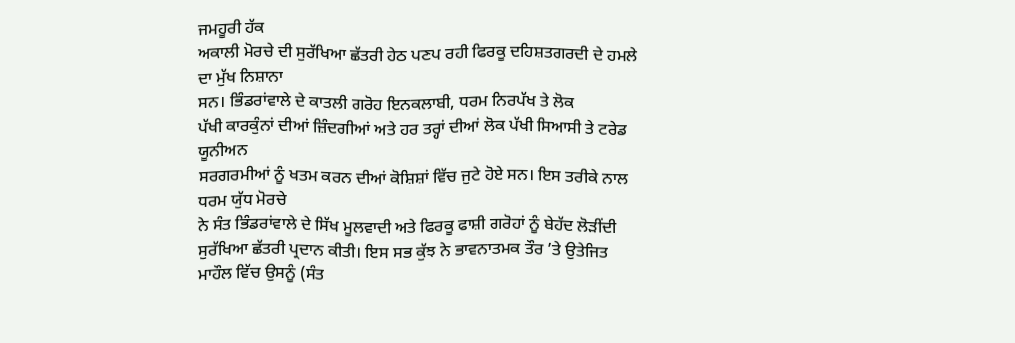ਜਮਹੂਰੀ ਹੱਕ
ਅਕਾਲੀ ਮੋਰਚੇ ਦੀ ਸੁਰੱਖਿਆ ਛੱਤਰੀ ਹੇਠ ਪਣਪ ਰਹੀ ਫਿਰਕੂ ਦਹਿਸ਼ਤਗਰਦੀ ਦੇ ਹਮਲੇ ਦਾ ਮੁੱਖ ਨਿਸ਼ਾਨਾ
ਸਨ। ਭਿੰਡਰਾਂਵਾਲੇ ਦੇ ਕਾਤਲੀ ਗਰੋਹ ਇਨਕਲਾਬੀ, ਧਰਮ ਨਿਰਪੱਖ ਤੇ ਲੋਕ
ਪੱਖੀ ਕਾਰਕੁੰਨਾਂ ਦੀਆਂ ਜ਼ਿੰਦਗੀਆਂ ਅਤੇ ਹਰ ਤਰ੍ਹਾਂ ਦੀਆਂ ਲੋਕ ਪੱਖੀ ਸਿਆਸੀ ਤੇ ਟਰੇਡ ਯੂਨੀਅਨ
ਸਰਗਰਮੀਆਂ ਨੂੰ ਖਤਮ ਕਰਨ ਦੀਆਂ ਕੋਸ਼ਿਸ਼ਾਂ ਵਿੱਚ ਜੁਟੇ ਹੋਏ ਸਨ। ਇਸ ਤਰੀਕੇ ਨਾਲ ਧਰਮ ਯੁੱਧ ਮੋਰਚੇ
ਨੇ ਸੰਤ ਭਿੰਡਰਾਂਵਾਲੇ ਦੇ ਸਿੱਖ ਮੂਲਵਾਦੀ ਅਤੇ ਫਿਰਕੂ ਫਾਸ਼ੀ ਗਰੋਹਾਂ ਨੂੰ ਬੇਹੱਦ ਲੋੜੀਂਦੀ
ਸੁਰੱਖਿਆ ਛੱਤਰੀ ਪ੍ਰਦਾਨ ਕੀਤੀ। ਇਸ ਸਭ ਕੁੱਝ ਨੇ ਭਾਵਨਾਤਮਕ ਤੌਰ ’ਤੇ ਉਤੇਜਿਤ
ਮਾਹੌਲ ਵਿੱਚ ਉਸਨੂੰ (ਸੰਤ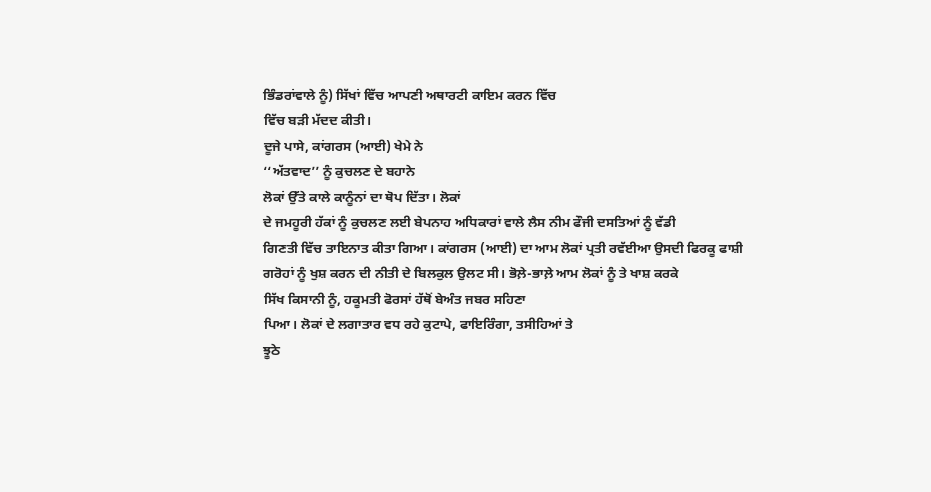ਭਿੰਡਰਾਂਵਾਲੇ ਨੂੰ) ਸਿੱਖਾਂ ਵਿੱਚ ਆਪਣੀ ਅਥਾਰਟੀ ਕਾਇਮ ਕਰਨ ਵਿੱਚ
ਵਿੱਚ ਬੜੀ ਮੱਦਦ ਕੀਤੀ।
ਦੂਜੇ ਪਾਸੇ, ਕਾਂਗਰਸ (ਆਈ) ਖੇਮੇ ਨੇ
‘‘ਅੱਤਵਾਦ’’ ਨੂੰ ਕੁਚਲਣ ਦੇ ਬਹਾਨੇ
ਲੋਕਾਂ ਉੱਤੇ ਕਾਲੇ ਕਾਨੂੰਨਾਂ ਦਾ ਥੋਪ ਦਿੱਤਾ। ਲੋਕਾਂ
ਦੇ ਜਮਹੂਰੀ ਹੱਕਾਂ ਨੂੰ ਕੁਚਲਣ ਲਈ ਬੇਪਨਾਹ ਅਧਿਕਾਰਾਂ ਵਾਲੇ ਲੈਸ ਨੀਮ ਫੌਜੀ ਦਸਤਿਆਂ ਨੂੰ ਵੱਡੀ
ਗਿਣਤੀ ਵਿੱਚ ਤਾਇਨਾਤ ਕੀਤਾ ਗਿਆ। ਕਾਂਗਰਸ (ਆਈ) ਦਾ ਆਮ ਲੋਕਾਂ ਪ੍ਰਤੀ ਰਵੱਈਆ ਉਸਦੀ ਫਿਰਕੂ ਫਾਸ਼ੀ
ਗਰੋਹਾਂ ਨੂੰ ਖੁਸ਼ ਕਰਨ ਦੀ ਨੀਤੀ ਦੇ ਬਿਲਕੁਲ ਉਲਟ ਸੀ। ਭੋਲ਼ੇ-ਭਾਲ਼ੇ ਆਮ ਲੋਕਾਂ ਨੂੰ ਤੇ ਖਾਸ਼ ਕਰਕੇ
ਸਿੱਖ ਕਿਸਾਨੀ ਨੂੰ, ਹਕੂਮਤੀ ਫੋਰਸਾਂ ਹੱਥੋਂ ਬੇਅੰਤ ਜਬਰ ਸਹਿਣਾ
ਪਿਆ। ਲੋਕਾਂ ਦੇ ਲਗਾਤਾਰ ਵਧ ਰਹੇ ਕੁਟਾਪੇ, ਫਾਇਰਿੰਗਾ, ਤਸੀਹਿਆਂ ਤੇ
ਝੂਠੇ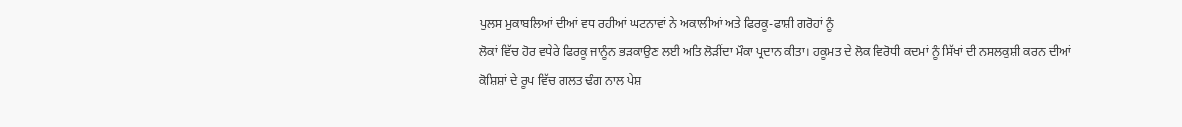ਪੁਲਸ ਮੁਕਾਬਲਿਆਂ ਦੀਆਂ ਵਧ ਰਹੀਆਂ ਘਟਨਾਵਾਂ ਨੇ ਅਕਾਲੀਆਂ ਅਤੇ ਫਿਰਕੂ-ਫਾਸ਼ੀ ਗਰੋਹਾਂ ਨੂੰ
ਲੋਕਾਂ ਵਿੱਚ ਹੋਰ ਵਧੇਰੇ ਫਿਰਕੂ ਜਾਨੂੰਨ ਭੜਕਾਉਣ ਲਈ ਅਤਿ ਲੋੜੀਂਦਾ ਮੌਕਾ ਪ੍ਰਦਾਨ ਕੀਤਾ। ਹਕੂਮਤ ਦੇ ਲੋਕ ਵਿਰੋਧੀ ਕਦਮਾਂ ਨੂੰ ਸਿੱਖਾਂ ਦੀ ਨਸਲਕੁਸ਼ੀ ਕਰਨ ਦੀਆਂ
ਕੋਸ਼ਿਸ਼ਾਂ ਦੇ ਰੂਪ ਵਿੱਚ ਗਲਤ ਢੰਗ ਨਾਲ ਪੇਸ਼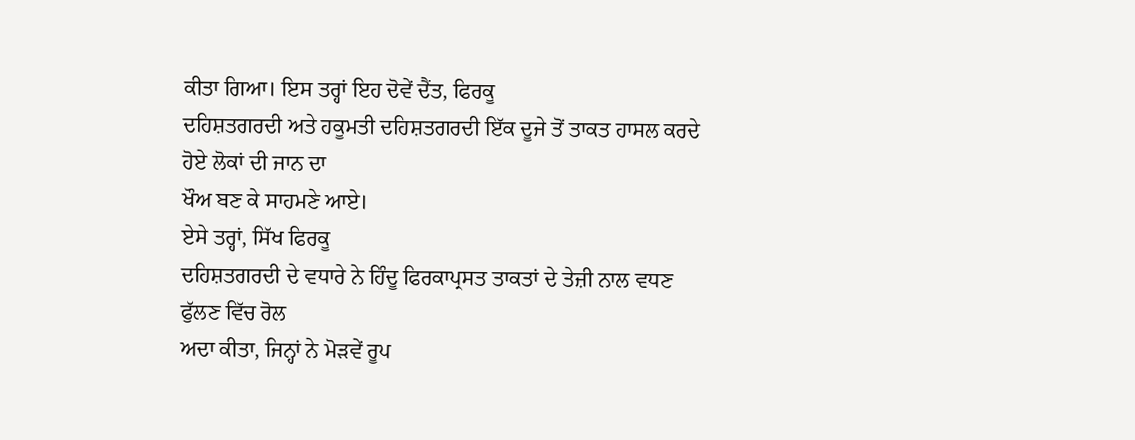ਕੀਤਾ ਗਿਆ। ਇਸ ਤਰ੍ਹਾਂ ਇਹ ਦੋਵੇਂ ਦੈਂਤ, ਫਿਰਕੂ
ਦਹਿਸ਼ਤਗਰਦੀ ਅਤੇ ਹਕੂਮਤੀ ਦਹਿਸ਼ਤਗਰਦੀ ਇੱਕ ਦੂਜੇ ਤੋਂ ਤਾਕਤ ਹਾਸਲ ਕਰਦੇ ਹੋਏ ਲੋਕਾਂ ਦੀ ਜਾਨ ਦਾ
ਖੌਅ ਬਣ ਕੇ ਸਾਹਮਣੇ ਆਏ।
ਏਸੇ ਤਰ੍ਹਾਂ, ਸਿੱਖ ਫਿਰਕੂ
ਦਹਿਸ਼ਤਗਰਦੀ ਦੇ ਵਧਾਰੇ ਨੇ ਹਿੰਦੂ ਫਿਰਕਾਪ੍ਰਸਤ ਤਾਕਤਾਂ ਦੇ ਤੇਜ਼ੀ ਨਾਲ ਵਧਣ ਫੁੱਲਣ ਵਿੱਚ ਰੋਲ
ਅਦਾ ਕੀਤਾ, ਜਿਨ੍ਹਾਂ ਨੇ ਮੋੜਵੇਂ ਰੂਪ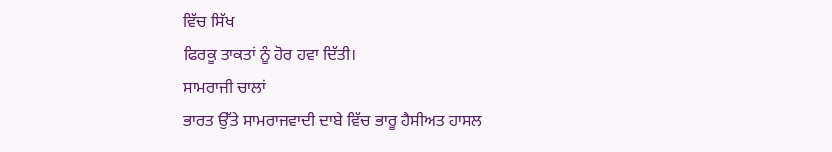ਵਿੱਚ ਸਿੱਖ
ਫਿਰਕੂ ਤਾਕਤਾਂ ਨੂੰ ਹੋਰ ਹਵਾ ਦਿੱਤੀ।
ਸਾਮਰਾਜੀ ਚਾਲਾਂ
ਭਾਰਤ ਉੱਤੇ ਸਾਮਰਾਜਵਾਦੀ ਦਾਬੇ ਵਿੱਚ ਭਾਰੂ ਹੈਸੀਅਤ ਹਾਸਲ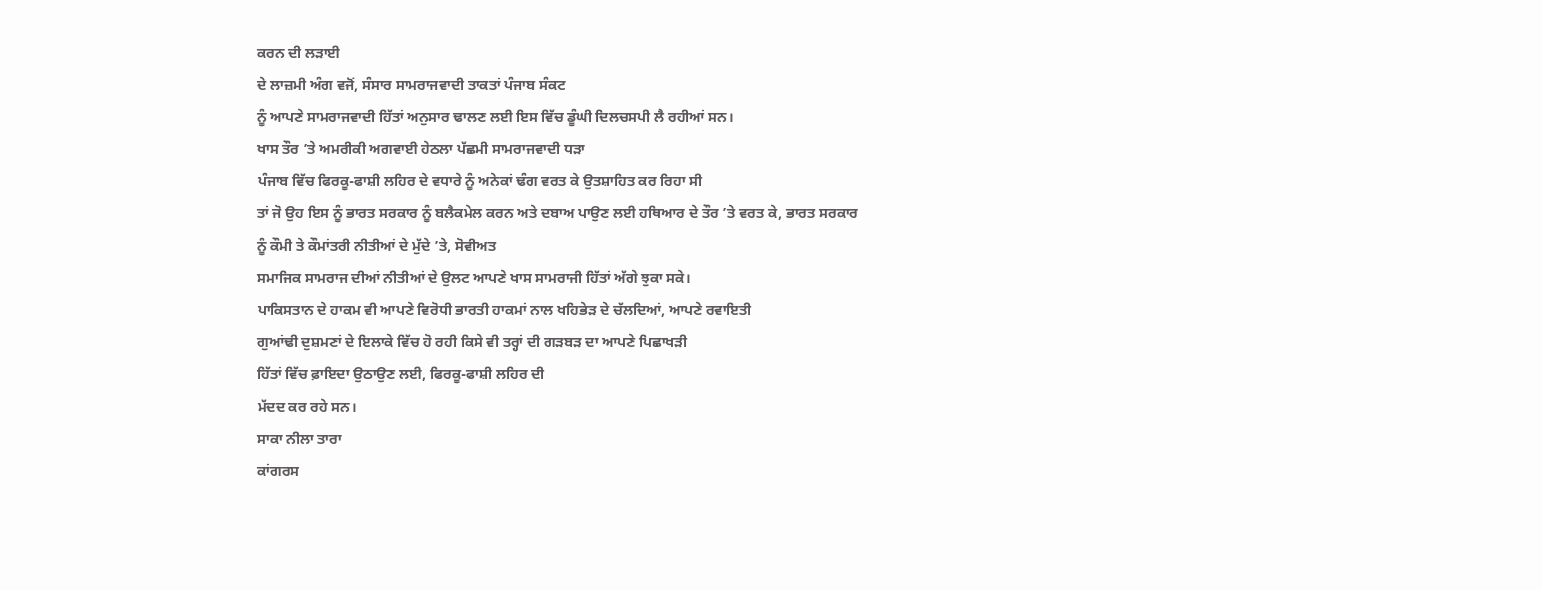ਕਰਨ ਦੀ ਲੜਾਈ
ਦੇ ਲਾਜ਼ਮੀ ਅੰਗ ਵਜੋਂ, ਸੰਸਾਰ ਸਾਮਰਾਜਵਾਦੀ ਤਾਕਤਾਂ ਪੰਜਾਬ ਸੰਕਟ
ਨੂੰ ਆਪਣੇ ਸਾਮਰਾਜਵਾਦੀ ਹਿੱਤਾਂ ਅਨੁਸਾਰ ਢਾਲਣ ਲਈ ਇਸ ਵਿੱਚ ਡੂੰਘੀ ਦਿਲਚਸਪੀ ਲੈ ਰਹੀਆਂ ਸਨ।
ਖਾਸ ਤੌਰ ’ਤੇ ਅਮਰੀਕੀ ਅਗਵਾਈ ਹੇਠਲਾ ਪੱਛਮੀ ਸਾਮਰਾਜਵਾਦੀ ਧੜਾ
ਪੰਜਾਬ ਵਿੱਚ ਫਿਰਕੂ-ਫਾਸ਼ੀ ਲਹਿਰ ਦੇ ਵਧਾਰੇ ਨੂੰ ਅਨੇਕਾਂ ਢੰਗ ਵਰਤ ਕੇ ਉਤਸ਼ਾਹਿਤ ਕਰ ਰਿਹਾ ਸੀ
ਤਾਂ ਜੋ ਉਹ ਇਸ ਨੂੰ ਭਾਰਤ ਸਰਕਾਰ ਨੂੰ ਬਲੈਕਮੇਲ ਕਰਨ ਅਤੇ ਦਬਾਅ ਪਾਉਣ ਲਈ ਹਥਿਆਰ ਦੇ ਤੌਰ ’ਤੇ ਵਰਤ ਕੇ, ਭਾਰਤ ਸਰਕਾਰ
ਨੂੰ ਕੌਮੀ ਤੇ ਕੌਮਾਂਤਰੀ ਨੀਤੀਆਂ ਦੇ ਮੁੱਦੇ ’ਤੇ, ਸੋਵੀਅਤ
ਸਮਾਜਿਕ ਸਾਮਰਾਜ ਦੀਆਂ ਨੀਤੀਆਂ ਦੇ ਉਲਟ ਆਪਣੇ ਖਾਸ ਸਾਮਰਾਜੀ ਹਿੱਤਾਂ ਅੱਗੇ ਝੁਕਾ ਸਕੇ।
ਪਾਕਿਸਤਾਨ ਦੇ ਹਾਕਮ ਵੀ ਆਪਣੇ ਵਿਰੋਧੀ ਭਾਰਤੀ ਹਾਕਮਾਂ ਨਾਲ ਖਹਿਭੇੜ ਦੇ ਚੱਲਦਿਆਂ, ਆਪਣੇ ਰਵਾਇਤੀ
ਗੁਆਂਢੀ ਦੁਸ਼ਮਣਾਂ ਦੇ ਇਲਾਕੇ ਵਿੱਚ ਹੋ ਰਹੀ ਕਿਸੇ ਵੀ ਤਰ੍ਹਾਂ ਦੀ ਗੜਬੜ ਦਾ ਆਪਣੇ ਪਿਛਾਖੜੀ
ਹਿੱਤਾਂ ਵਿੱਚ ਫ਼ਾਇਦਾ ਉਠਾਉਣ ਲਈ, ਫਿਰਕੂ-ਫਾਸ਼ੀ ਲਹਿਰ ਦੀ
ਮੱਦਦ ਕਰ ਰਹੇ ਸਨ।
ਸਾਕਾ ਨੀਲਾ ਤਾਰਾ
ਕਾਂਗਰਸ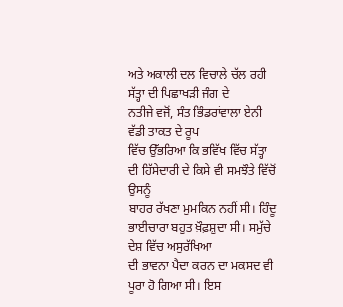ਅਤੇ ਅਕਾਲੀ ਦਲ ਵਿਚਾਲੇ ਚੱਲ ਰਹੀ ਸੱਤ੍ਹਾ ਦੀ ਪਿਛਾਖੜੀ ਜੰਗ ਦੇ
ਨਤੀਜੇ ਵਜੋਂ, ਸੰਤ ਭਿੰਡਰਾਂਵਾਲਾ ਏਨੀ ਵੱਡੀ ਤਾਕਤ ਦੇ ਰੂਪ
ਵਿੱਚ ਉੱਭਰਿਆ ਕਿ ਭਵਿੱਖ ਵਿੱਚ ਸੱਤ੍ਹਾ ਦੀ ਹਿੱਸੇਦਾਰੀ ਦੇ ਕਿਸੇ ਵੀ ਸਮਝੌਤੇ ਵਿੱਚੋਂ ਉਸਨੂੰ
ਬਾਹਰ ਰੱਖਣਾ ਮੁਮਕਿਨ ਨਹੀਂ ਸੀ। ਹਿੰਦੂ ਭਾਈਚਾਰਾ ਬਹੁਤ ਖ਼ੌਫ਼ਸ਼ੁਦਾ ਸੀ। ਸਮੁੱਚੇ ਦੇਸ਼ ਵਿੱਚ ਅਸੁਰੱਖਿਆ
ਦੀ ਭਾਵਨਾ ਪੈਦਾ ਕਰਨ ਦਾ ਮਕਸਦ ਵੀ ਪੂਰਾ ਹੋ ਗਿਆ ਸੀ। ਇਸ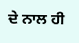ਦੇ ਨਾਲ ਹੀ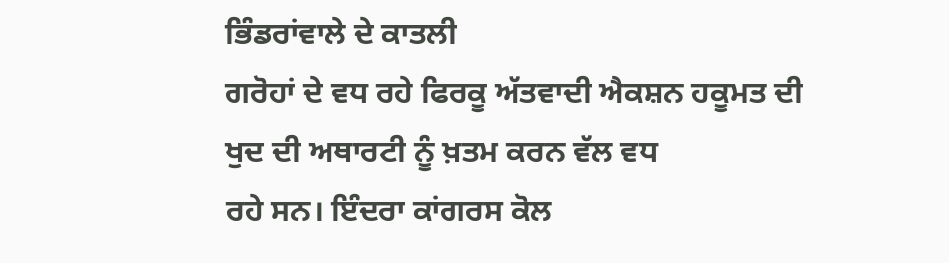ਭਿੰਡਰਾਂਵਾਲੇ ਦੇ ਕਾਤਲੀ
ਗਰੋਹਾਂ ਦੇ ਵਧ ਰਹੇ ਫਿਰਕੂ ਅੱਤਵਾਦੀ ਐਕਸ਼ਨ ਹਕੂਮਤ ਦੀ ਖੁਦ ਦੀ ਅਥਾਰਟੀ ਨੂੰ ਖ਼ਤਮ ਕਰਨ ਵੱਲ ਵਧ
ਰਹੇ ਸਨ। ਇੰਦਰਾ ਕਾਂਗਰਸ ਕੋਲ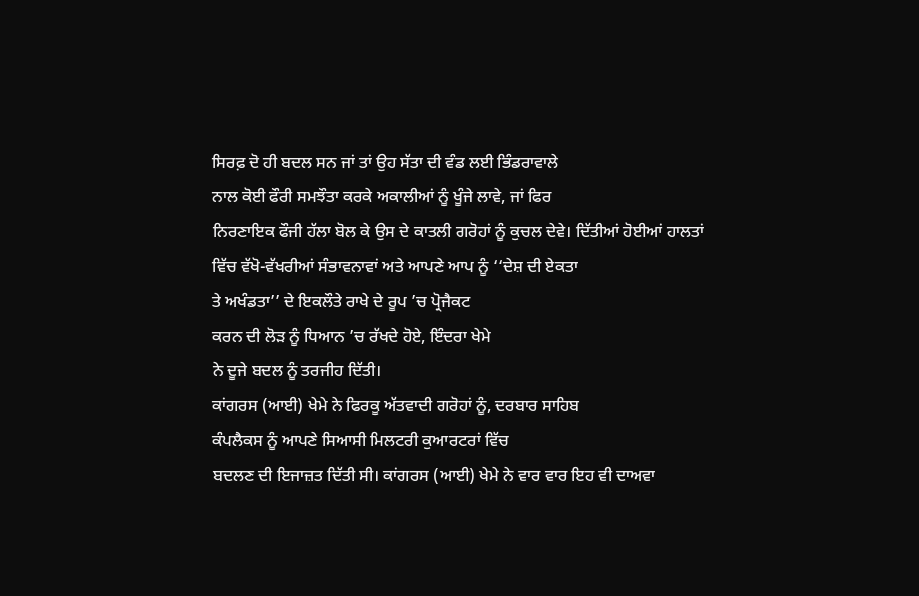ਸਿਰਫ਼ ਦੋ ਹੀ ਬਦਲ ਸਨ ਜਾਂ ਤਾਂ ਉਹ ਸੱਤਾ ਦੀ ਵੰਡ ਲਈ ਭਿੰਡਰਾਵਾਲੇ
ਨਾਲ ਕੋਈ ਫੌਰੀ ਸਮਝੌਤਾ ਕਰਕੇ ਅਕਾਲੀਆਂ ਨੂੰ ਖੂੰਜੇ ਲਾਵੇ, ਜਾਂ ਫਿਰ
ਨਿਰਣਾਇਕ ਫੌਜੀ ਹੱਲਾ ਬੋਲ ਕੇ ਉਸ ਦੇ ਕਾਤਲੀ ਗਰੋਹਾਂ ਨੂੰ ਕੁਚਲ ਦੇਵੇ। ਦਿੱਤੀਆਂ ਹੋਈਆਂ ਹਾਲਤਾਂ
ਵਿੱਚ ਵੱਖੋ-ਵੱਖਰੀਆਂ ਸੰਭਾਵਨਾਵਾਂ ਅਤੇ ਆਪਣੇ ਆਪ ਨੂੰ ‘‘ਦੇਸ਼ ਦੀ ਏਕਤਾ
ਤੇ ਅਖੰਡਤਾ’’ ਦੇ ਇਕਲੌਤੇ ਰਾਖੇ ਦੇ ਰੂਪ ’ਚ ਪ੍ਰੋਜੈਕਟ
ਕਰਨ ਦੀ ਲੋੜ ਨੂੰ ਧਿਆਨ ’ਚ ਰੱਖਦੇ ਹੋਏ, ਇੰਦਰਾ ਖੇਮੇ
ਨੇ ਦੂਜੇ ਬਦਲ ਨੂੰ ਤਰਜੀਹ ਦਿੱਤੀ।
ਕਾਂਗਰਸ (ਆਈ) ਖੇਮੇ ਨੇ ਫਿਰਕੂ ਅੱਤਵਾਦੀ ਗਰੋਹਾਂ ਨੂੰ, ਦਰਬਾਰ ਸਾਹਿਬ
ਕੰਪਲੈਕਸ ਨੂੰ ਆਪਣੇ ਸਿਆਸੀ ਮਿਲਟਰੀ ਕੁਆਰਟਰਾਂ ਵਿੱਚ
ਬਦਲਣ ਦੀ ਇਜਾਜ਼ਤ ਦਿੱਤੀ ਸੀ। ਕਾਂਗਰਸ (ਆਈ) ਖੇਮੇ ਨੇ ਵਾਰ ਵਾਰ ਇਹ ਵੀ ਦਾਅਵਾ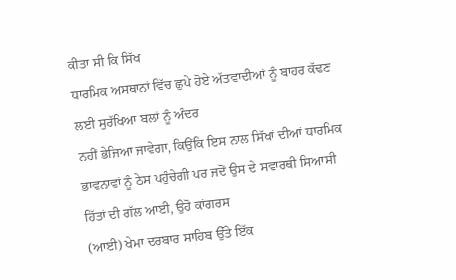ਕੀਤਾ ਸੀ ਕਿ ਸਿੱਖ
ਧਾਰਮਿਕ ਅਸਥਾਨਾਂ ਵਿੱਚ ਛੁਪੇ ਹੋਏ ਅੱਤਵਾਦੀਆਂ ਨੂੰ ਬਾਹਰ ਕੱਢਣ ਲਈ ਸੁਰੱਖਿਆ ਬਲਾਂ ਨੂੰ ਅੰਦਰ
ਨਹੀਂ ਭੇਜਿਆ ਜਾਵੇਗਾ, ਕਿਉਂਕਿ ਇਸ ਨਾਲ ਸਿੱਖਾਂ ਦੀਆਂ ਧਾਰਮਿਕ
ਭਾਵਨਾਵਾਂ ਨੂੰ ਠੇਸ ਪਹੁੰਚੇਗੀ ਪਰ ਜਦੋਂ ਉਸ ਦੇ ਸਵਾਰਥੀ ਸਿਆਸੀ ਹਿੱਤਾਂ ਦੀ ਗੱਲ ਆਈ, ਉਹੋ ਕਾਂਗਰਸ
(ਆਈ) ਖੇਮਾ ਦਰਬਾਰ ਸਾਹਿਬ ਉੱਤੇ ਇੱਕ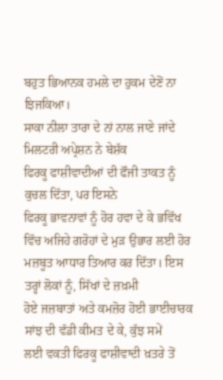ਬਹੁਤ ਭਿਆਨਕ ਹਮਲੇ ਦਾ ਹੁਕਮ ਦੇਣੋਂ ਨਾ ਝਿਜਕਿਆ।
ਸਾਕਾ ਨੀਲਾ ਤਾਰਾ ਦੇ ਨਾਂ ਨਾਲ ਜਾਣੇ ਜਾਂਦੇ ਮਿਲਟਰੀ ਅਪ੍ਰੇਸ਼ਨ ਨੇ ਬੇਸ਼ੱਕ
ਫਿਰਕੂ ਫਾਸ਼ੀਵਾਦੀਆਂ ਦੀ ਫੌਜੀ ਤਾਕਤ ਨੂੰ ਕੁਚਲ ਦਿੱਤਾ, ਪਰ ਇਸਨੇ
ਫਿਰਕੂ ਭਾਵਨਾਵਾਂ ਨੂੰ ਹੋਰ ਹਵਾ ਦੇ ਕੇ ਭਵਿੱਖ ਵਿੱਚ ਅਜਿਹੇ ਗਰੋਹਾਂ ਦੇ ਮੁੜ ਉਭਾਰ ਲਈ ਹੋਰ
ਮਜ਼ਬੂਤ ਆਧਾਰ ਤਿਆਰ ਕਰ ਦਿੱਤਾ। ਇਸ ਤਰ੍ਹਾਂ ਲੋਕਾਂ ਨੂੰ, ਸਿੱਖਾਂ ਦੇ ਜ਼ਖ਼ਮੀ
ਹੋਏ ਜਜ਼ਬਾਤਾਂ ਅਤੇ ਕਮਜ਼ੋਰ ਹੋਈ ਭਾਈਚਾਰਕ ਸਾਂਝ ਦੀ ਵੱਡੀ ਕੀਮਤ ਦੇ ਕੇ, ਕੁੱਝ ਸਮੇਂ
ਲਈ ਵਕਤੀ ਫਿਰਕੂ ਫਾਸ਼ੀਵਾਦੀ ਖ਼ਤਰੇ ਤੋਂ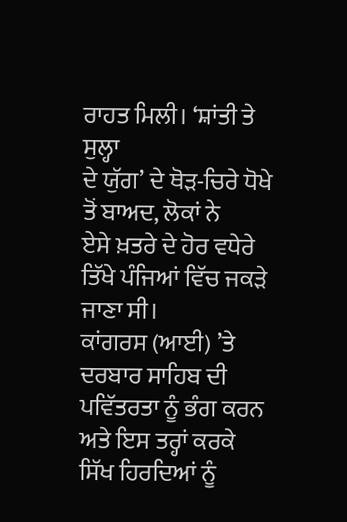ਰਾਹਤ ਮਿਲੀ। ‘ਸ਼ਾਂਤੀ ਤੇ ਸੁਲ੍ਹਾ
ਦੇ ਯੁੱਗ’ ਦੇ ਥੋੜ-ਚਿਰੇ ਧੋਖੇ ਤੋਂ ਬਾਅਦ, ਲੋਕਾਂ ਨੇ
ਏਸੇ ਖ਼ਤਰੇ ਦੇ ਹੋਰ ਵਧੇਰੇ ਤਿੱਖੇ ਪੰਜਿਆਂ ਵਿੱਚ ਜਕੜੇ ਜਾਣਾ ਸੀ।
ਕਾਂਗਰਸ (ਆਈ) ’ਤੇ ਦਰਬਾਰ ਸਾਹਿਬ ਦੀ
ਪਵਿੱਤਰਤਾ ਨੂੰ ਭੰਗ ਕਰਨ ਅਤੇ ਇਸ ਤਰ੍ਹਾਂ ਕਰਕੇ ਸਿੱਖ ਹਿਰਦਿਆਂ ਨੂੰ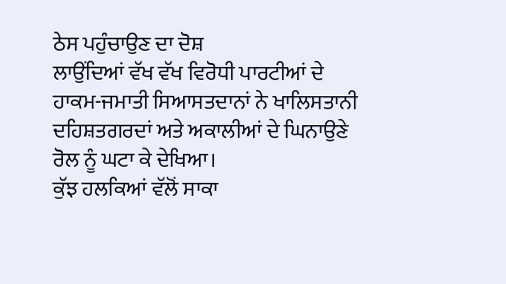ਠੇਸ ਪਹੁੰਚਾਉਣ ਦਾ ਦੋਸ਼
ਲਾਉਂਦਿਆਂ ਵੱਖ ਵੱਖ ਵਿਰੋਧੀ ਪਾਰਟੀਆਂ ਦੇ ਹਾਕਮ-ਜਮਾਤੀ ਸਿਆਸਤਦਾਨਾਂ ਨੇ ਖਾਲਿਸਤਾਨੀ
ਦਹਿਸ਼ਤਗਰਦਾਂ ਅਤੇ ਅਕਾਲੀਆਂ ਦੇ ਘਿਨਾਉਣੇ ਰੋਲ ਨੂੰ ਘਟਾ ਕੇ ਦੇਖਿਆ।
ਕੁੱਝ ਹਲਕਿਆਂ ਵੱਲੋਂ ਸਾਕਾ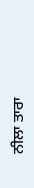ਨੀਲਾ ਤਾਰਾ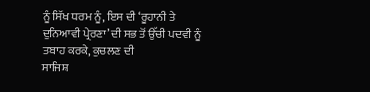ਨੂੰ ਸਿੱਖ ਧਰਮ ਨੂੰ, ਇਸ ਦੀ ‘ਰੂਹਾਨੀ ਤੇ
ਦੁਨਿਆਵੀ ਪ੍ਰੇਰਣਾ’ ਦੀ ਸਭ ਤੋਂ ਉੱਚੀ ਪਦਵੀ ਨੂੰ ਤਬਾਹ ਕਰਕੇ, ਕੁਚਲਣ ਦੀ
ਸਾਜਿਸ਼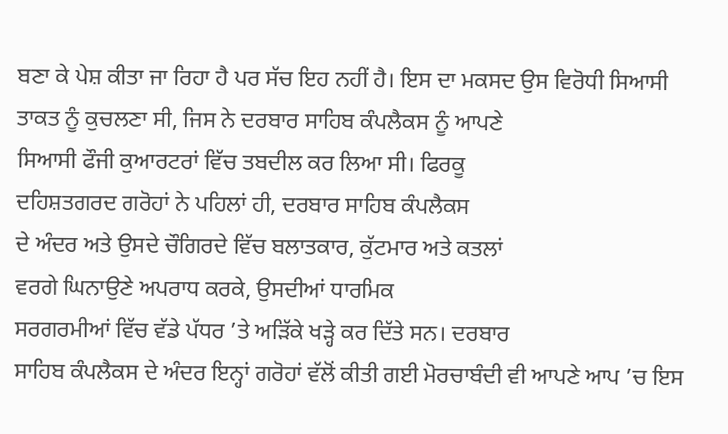ਬਣਾ ਕੇ ਪੇਸ਼ ਕੀਤਾ ਜਾ ਰਿਹਾ ਹੈ ਪਰ ਸੱਚ ਇਹ ਨਹੀਂ ਹੈ। ਇਸ ਦਾ ਮਕਸਦ ਉਸ ਵਿਰੋਧੀ ਸਿਆਸੀ
ਤਾਕਤ ਨੂੰ ਕੁਚਲਣਾ ਸੀ, ਜਿਸ ਨੇ ਦਰਬਾਰ ਸਾਹਿਬ ਕੰਪਲੈਕਸ ਨੂੰ ਆਪਣੇ
ਸਿਆਸੀ ਫੌਜੀ ਕੁਆਰਟਰਾਂ ਵਿੱਚ ਤਬਦੀਲ ਕਰ ਲਿਆ ਸੀ। ਫਿਰਕੂ
ਦਹਿਸ਼ਤਗਰਦ ਗਰੋਹਾਂ ਨੇ ਪਹਿਲਾਂ ਹੀ, ਦਰਬਾਰ ਸਾਹਿਬ ਕੰਪਲੈਕਸ
ਦੇ ਅੰਦਰ ਅਤੇ ਉਸਦੇ ਚੌਗਿਰਦੇ ਵਿੱਚ ਬਲਾਤਕਾਰ, ਕੁੱਟਮਾਰ ਅਤੇ ਕਤਲਾਂ
ਵਰਗੇ ਘਿਨਾਉਣੇ ਅਪਰਾਧ ਕਰਕੇ, ਉਸਦੀਆਂ ਧਾਰਮਿਕ
ਸਰਗਰਮੀਆਂ ਵਿੱਚ ਵੱਡੇ ਪੱਧਰ ’ਤੇ ਅੜਿੱਕੇ ਖੜ੍ਹੇ ਕਰ ਦਿੱਤੇ ਸਨ। ਦਰਬਾਰ
ਸਾਹਿਬ ਕੰਪਲੈਕਸ ਦੇ ਅੰਦਰ ਇਨ੍ਹਾਂ ਗਰੋਹਾਂ ਵੱਲੋਂ ਕੀਤੀ ਗਈ ਮੋਰਚਾਬੰਦੀ ਵੀ ਆਪਣੇ ਆਪ ’ਚ ਇਸ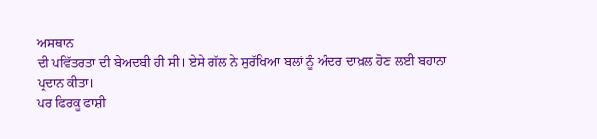ਅਸਥਾਨ
ਦੀ ਪਵਿੱਤਰਤਾ ਦੀ ਬੇਅਦਬੀ ਹੀ ਸੀ। ਏਸੇ ਗੱਲ ਨੇ ਸੁਰੱਖਿਆ ਬਲਾਂ ਨੂੰ ਅੰਦਰ ਦਾਖ਼ਲ ਹੋਣ ਲਈ ਬਹਾਨਾ
ਪ੍ਰਦਾਨ ਕੀਤਾ।
ਪਰ ਫਿਰਕੂ ਫਾਸ਼ੀ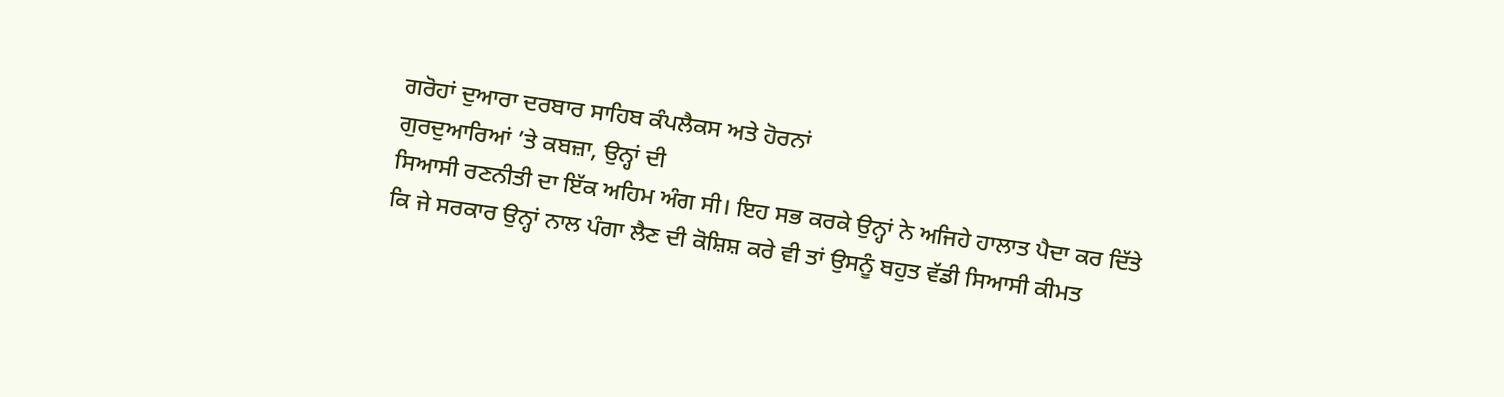ਗਰੋਹਾਂ ਦੁਆਰਾ ਦਰਬਾਰ ਸਾਹਿਬ ਕੰਪਲੈਕਸ ਅਤੇ ਹੋਰਨਾਂ
ਗੁਰਦੁਆਰਿਆਂ ’ਤੇ ਕਬਜ਼ਾ, ਉਨ੍ਹਾਂ ਦੀ
ਸਿਆਸੀ ਰਣਨੀਤੀ ਦਾ ਇੱਕ ਅਹਿਮ ਅੰਗ ਸੀ। ਇਹ ਸਭ ਕਰਕੇ ਉਨ੍ਹਾਂ ਨੇ ਅਜਿਹੇ ਹਾਲਾਤ ਪੈਦਾ ਕਰ ਦਿੱਤੇ
ਕਿ ਜੇ ਸਰਕਾਰ ਉਨ੍ਹਾਂ ਨਾਲ ਪੰਗਾ ਲੈਣ ਦੀ ਕੋਸ਼ਿਸ਼ ਕਰੇ ਵੀ ਤਾਂ ਉਸਨੂੰ ਬਹੁਤ ਵੱਡੀ ਸਿਆਸੀ ਕੀਮਤ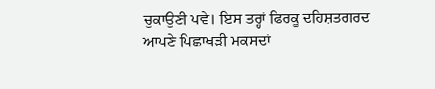ਚੁਕਾਉਣੀ ਪਵੇ। ਇਸ ਤਰ੍ਹਾਂ ਫਿਰਕੂ ਦਹਿਸ਼ਤਗਰਦ ਆਪਣੇ ਪਿਛਾਖੜੀ ਮਕਸਦਾਂ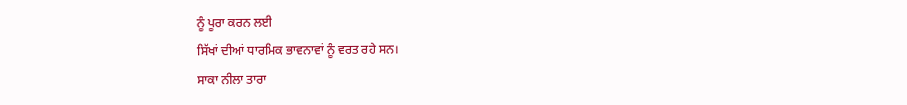ਨੂੰ ਪੂਰਾ ਕਰਨ ਲਈ
ਸਿੱਖਾਂ ਦੀਆਂ ਧਾਰਮਿਕ ਭਾਵਨਾਵਾਂ ਨੂੰ ਵਰਤ ਰਹੇ ਸਨ।
ਸਾਕਾ ਨੀਲਾ ਤਾਰਾ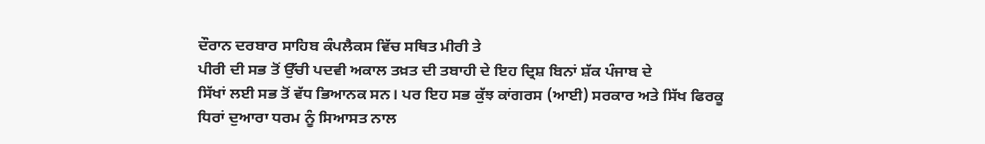ਦੌਰਾਨ ਦਰਬਾਰ ਸਾਹਿਬ ਕੰਪਲੈਕਸ ਵਿੱਚ ਸਥਿਤ ਮੀਰੀ ਤੇ
ਪੀਰੀ ਦੀ ਸਭ ਤੋਂ ਉੱਚੀ ਪਦਵੀ ਅਕਾਲ ਤਖ਼ਤ ਦੀ ਤਬਾਹੀ ਦੇ ਇਹ ਦ੍ਰਿਸ਼ ਬਿਨਾਂ ਸ਼ੱਕ ਪੰਜਾਬ ਦੇ
ਸਿੱਖਾਂ ਲਈ ਸਭ ਤੋਂ ਵੱਧ ਭਿਆਨਕ ਸਨ। ਪਰ ਇਹ ਸਭ ਕੁੱਝ ਕਾਂਗਰਸ (ਆਈ) ਸਰਕਾਰ ਅਤੇ ਸਿੱਖ ਫਿਰਕੂ
ਧਿਰਾਂ ਦੁਆਰਾ ਧਰਮ ਨੂੰ ਸਿਆਸਤ ਨਾਲ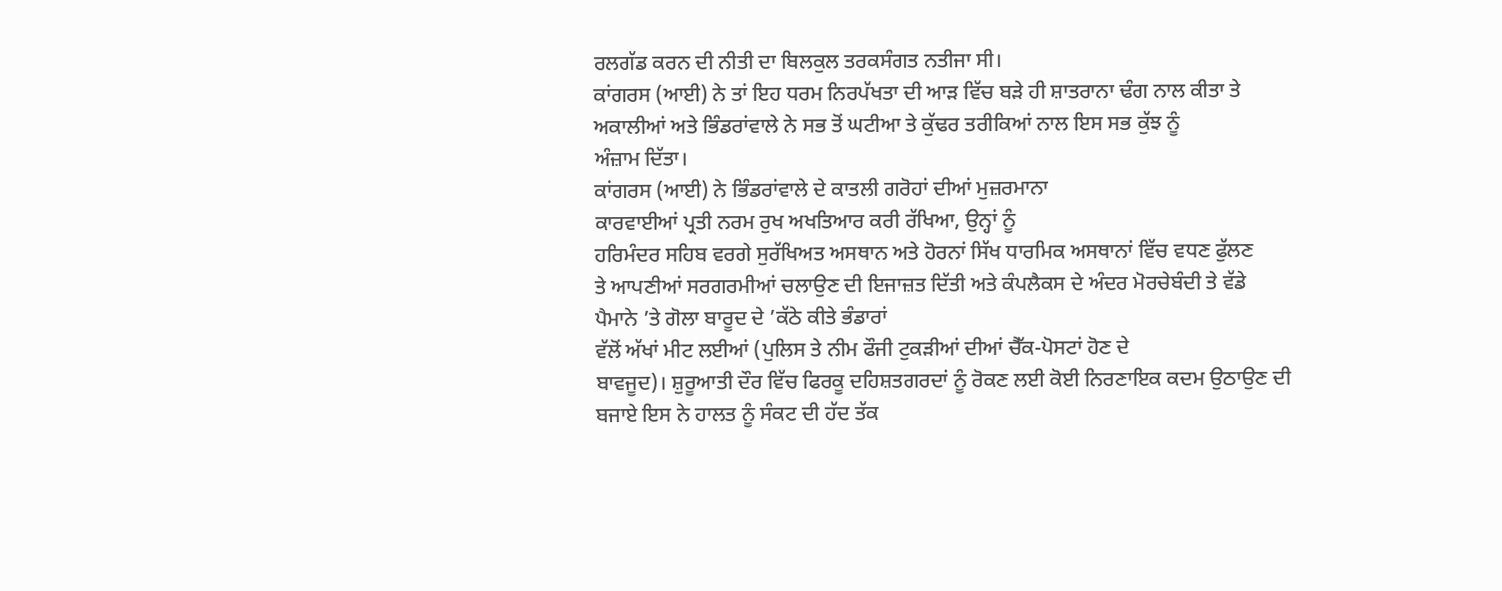ਰਲਗੱਡ ਕਰਨ ਦੀ ਨੀਤੀ ਦਾ ਬਿਲਕੁਲ ਤਰਕਸੰਗਤ ਨਤੀਜਾ ਸੀ।
ਕਾਂਗਰਸ (ਆਈ) ਨੇ ਤਾਂ ਇਹ ਧਰਮ ਨਿਰਪੱਖਤਾ ਦੀ ਆੜ ਵਿੱਚ ਬੜੇ ਹੀ ਸ਼ਾਤਰਾਨਾ ਢੰਗ ਨਾਲ ਕੀਤਾ ਤੇ
ਅਕਾਲੀਆਂ ਅਤੇ ਭਿੰਡਰਾਂਵਾਲੇ ਨੇ ਸਭ ਤੋਂ ਘਟੀਆ ਤੇ ਕੁੱਢਰ ਤਰੀਕਿਆਂ ਨਾਲ ਇਸ ਸਭ ਕੁੱਝ ਨੂੰ
ਅੰਜ਼ਾਮ ਦਿੱਤਾ।
ਕਾਂਗਰਸ (ਆਈ) ਨੇ ਭਿੰਡਰਾਂਵਾਲੇ ਦੇ ਕਾਤਲੀ ਗਰੋਹਾਂ ਦੀਆਂ ਮੁਜ਼ਰਮਾਨਾ
ਕਾਰਵਾਈਆਂ ਪ੍ਰਤੀ ਨਰਮ ਰੁਖ ਅਖਤਿਆਰ ਕਰੀ ਰੱਖਿਆ, ਉਨ੍ਹਾਂ ਨੂੰ
ਹਰਿਮੰਦਰ ਸਹਿਬ ਵਰਗੇ ਸੁਰੱਖਿਅਤ ਅਸਥਾਨ ਅਤੇ ਹੋਰਨਾਂ ਸਿੱਖ ਧਾਰਮਿਕ ਅਸਥਾਨਾਂ ਵਿੱਚ ਵਧਣ ਫੁੱਲਣ
ਤੇ ਆਪਣੀਆਂ ਸਰਗਰਮੀਆਂ ਚਲਾਉਣ ਦੀ ਇਜਾਜ਼ਤ ਦਿੱਤੀ ਅਤੇ ਕੰਪਲੈਕਸ ਦੇ ਅੰਦਰ ਮੋਰਚੇਬੰਦੀ ਤੇ ਵੱਡੇ
ਪੈਮਾਨੇ ’ਤੇ ਗੋਲਾ ਬਾਰੂਦ ਦੇ ’ਕੱਠੇ ਕੀਤੇ ਭੰਡਾਰਾਂ
ਵੱਲੋਂ ਅੱਖਾਂ ਮੀਟ ਲਈਆਂ (ਪੁਲਿਸ ਤੇ ਨੀਮ ਫੌਜੀ ਟੁਕੜੀਆਂ ਦੀਆਂ ਚੈੱਕ-ਪੋਸਟਾਂ ਹੋਣ ਦੇ
ਬਾਵਜੂਦ)। ਸ਼ੁਰੂਆਤੀ ਦੌਰ ਵਿੱਚ ਫਿਰਕੂ ਦਹਿਸ਼ਤਗਰਦਾਂ ਨੂੰ ਰੋਕਣ ਲਈ ਕੋਈ ਨਿਰਣਾਇਕ ਕਦਮ ਉਠਾਉਣ ਦੀ
ਬਜਾਏ ਇਸ ਨੇ ਹਾਲਤ ਨੂੰ ਸੰਕਟ ਦੀ ਹੱਦ ਤੱਕ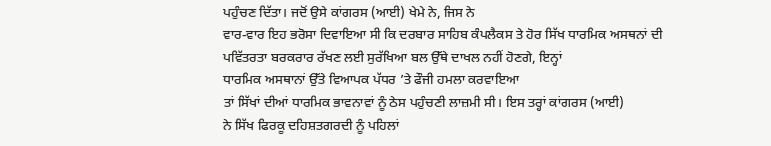ਪਹੁੰਚਣ ਦਿੱਤਾ। ਜਦੋਂ ਉਸੇ ਕਾਂਗਰਸ (ਆਈ) ਖੇਮੇ ਨੇ, ਜਿਸ ਨੇ
ਵਾਰ-ਵਾਰ ਇਹ ਭਰੋਸਾ ਦਿਵਾਇਆ ਸੀ ਕਿ ਦਰਬਾਰ ਸਾਹਿਬ ਕੰਪਲੈਕਸ ਤੇ ਹੋਰ ਸਿੱਖ ਧਾਰਮਿਕ ਅਸਥਨਾਂ ਦੀ
ਪਵਿੱਤਰਤਾ ਬਰਕਰਾਰ ਰੱਖਣ ਲਈ ਸੁਰੱਖਿਆ ਬਲ ਉੱਥੇ ਦਾਖਲ ਨਹੀਂ ਹੋਣਗੇ, ਇਨ੍ਹਾਂ
ਧਾਰਮਿਕ ਅਸਥਾਨਾਂ ਉੱਤੇ ਵਿਆਪਕ ਪੱਧਰ ’ਤੇ ਫੌਜੀ ਹਮਲਾ ਕਰਵਾਇਆ
ਤਾਂ ਸਿੱਖਾਂ ਦੀਆਂ ਧਾਰਮਿਕ ਭਾਵਨਾਵਾਂ ਨੂੰ ਠੇਸ ਪਹੁੰਚਣੀ ਲਾਜ਼ਮੀ ਸੀ। ਇਸ ਤਰ੍ਹਾਂ ਕਾਂਗਰਸ (ਆਈ)
ਨੇ ਸਿੱਖ ਫਿਰਕੂ ਦਹਿਸ਼ਤਗਰਦੀ ਨੂੰ ਪਹਿਲਾਂ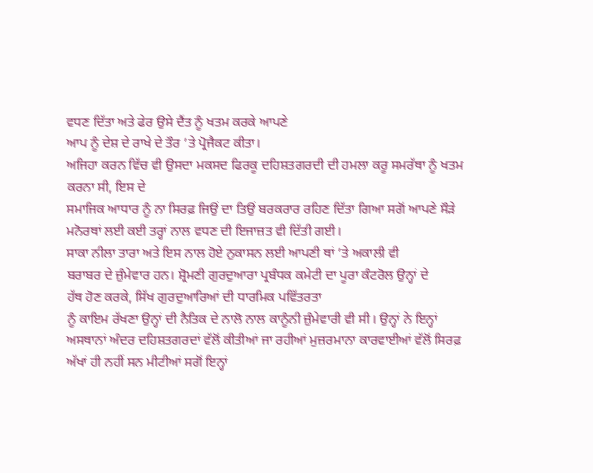ਵਧਣ ਦਿੱਤਾ ਅਤੇ ਫੇਰ ਉਸੇ ਦੈਂਤ ਨੂੰ ਖਤਮ ਕਰਕੇ ਆਪਣੇ
ਆਪ ਨੂੰ ਦੇਸ਼ ਦੇ ਰਾਖੇ ਦੇ ਤੌਰ ’ਤੇ ਪ੍ਰੋਜੈਕਟ ਕੀਤਾ।
ਅਜਿਹਾ ਕਰਨ ਵਿੱਚ ਵੀ ਉਸਦਾ ਮਕਸਦ ਫਿਰਕੂ ਦਹਿਸ਼ਤਗਰਦੀ ਦੀ ਹਮਲਾ ਕਰੂ ਸਮਰੱਥਾ ਨੂੰ ਖਤਮ ਕਰਨਾ ਸੀ, ਇਸ ਦੇ
ਸਮਾਜਿਕ ਆਧਾਰ ਨੂੰ ਨਾ ਸਿਰਫ਼ ਜਿਉਂ ਦਾ ਤਿਉਂ ਬਰਕਰਾਰ ਰਹਿਣ ਦਿੱਤਾ ਗਿਆ ਸਗੋਂ ਆਪਣੇ ਸੌੜੇ
ਮਨੋਰਥਾਂ ਲਈ ਕਈ ਤਰ੍ਹਾਂ ਨਾਲ ਵਧਣ ਦੀ ਇਜਾਜ਼ਤ ਵੀ ਦਿੱਤੀ ਗਈ।
ਸਾਕਾ ਨੀਲਾ ਤਾਰਾ ਅਤੇ ਇਸ ਨਾਲ ਹੋਏ ਨੁਕਾਸਨ ਲਈ ਆਪਣੀ ਥਾਂ ’ਤੇ ਅਕਾਲੀ ਵੀ
ਬਰਾਬਰ ਦੇ ਜ਼ੁੰਮੇਵਾਰ ਹਨ। ਸ਼੍ਰੋਮਣੀ ਗੁਰਦੁਆਰਾ ਪ੍ਰਬੰਧਕ ਕਮੇਟੀ ਦਾ ਪੂਰਾ ਕੰਟਰੋਲ ਉਨ੍ਹਾਂ ਦੇ
ਹੱਥ ਹੋਣ ਕਰਕੇ, ਸਿੱਖ ਗੁਰਦੁਆਰਿਆਂ ਦੀ ਧਾਰਮਿਕ ਪਵਿੱਤਰਤਾ
ਨੂੰ ਕਾਇਮ ਰੱਖਣਾ ਉਨ੍ਹਾਂ ਦੀ ਨੈਤਿਕ ਦੇ ਨਾਲੋ ਨਾਲ ਕਾਨੂੰਨੀ ਜ਼ੁੰਮੇਵਾਰੀ ਵੀ ਸੀ। ਉਨ੍ਹਾਂ ਨੇ ਇਨ੍ਹਾਂ
ਅਸਥਾਨਾਂ ਅੰਦਰ ਦਹਿਸ਼ਤਗਰਦਾਂ ਵੱਲੋਂ ਕੀਤੀਆਂ ਜਾ ਰਹੀਆਂ ਮੁਜ਼ਰਮਾਨਾ ਕਾਰਵਾਈਆਂ ਵੱਲੋਂ ਸਿਰਫ਼
ਅੱਖਾਂ ਹੀ ਨਹੀਂ ਸਨ ਮੀਟੀਆਂ ਸਗੋਂ ਇਨ੍ਹਾਂ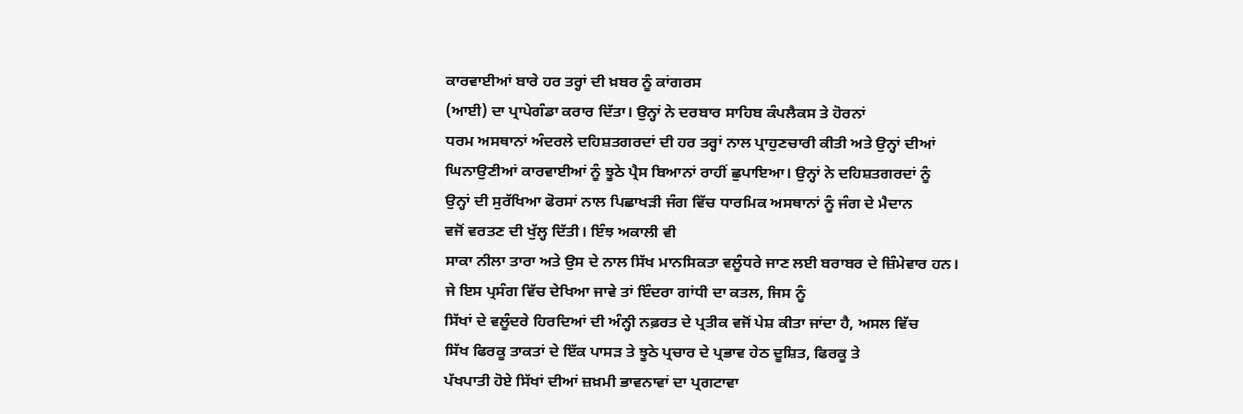ਕਾਰਵਾਈਆਂ ਬਾਰੇ ਹਰ ਤਰ੍ਹਾਂ ਦੀ ਖ਼ਬਰ ਨੂੰ ਕਾਂਗਰਸ
(ਆਈ) ਦਾ ਪ੍ਰਾਪੇਗੰਡਾ ਕਰਾਰ ਦਿੱਤਾ। ਉਨ੍ਹਾਂ ਨੇ ਦਰਬਾਰ ਸਾਹਿਬ ਕੰਪਲੈਕਸ ਤੇ ਹੋਰਨਾਂ
ਧਰਮ ਅਸਥਾਨਾਂ ਅੰਦਰਲੇ ਦਹਿਸ਼ਤਗਰਦਾਂ ਦੀ ਹਰ ਤਰ੍ਹਾਂ ਨਾਲ ਪ੍ਰਾਹੁਣਚਾਰੀ ਕੀਤੀ ਅਤੇ ਉਨ੍ਹਾਂ ਦੀਆਂ
ਘਿਨਾਉਣੀਆਂ ਕਾਰਵਾਈਆਂ ਨੂੰ ਝੂਠੇ ਪ੍ਰੈਸ ਬਿਆਨਾਂ ਰਾਹੀਂ ਛੁਪਾਇਆ। ਉਨ੍ਹਾਂ ਨੇ ਦਹਿਸ਼ਤਗਰਦਾਂ ਨੂੰ
ਉਨ੍ਹਾਂ ਦੀ ਸੁਰੱਖਿਆ ਫੋਰਸਾਂ ਨਾਲ ਪਿਛਾਖੜੀ ਜੰਗ ਵਿੱਚ ਧਾਰਮਿਕ ਅਸਥਾਨਾਂ ਨੂੰ ਜੰਗ ਦੇ ਮੈਦਾਨ
ਵਜੋਂ ਵਰਤਣ ਦੀ ਖੁੱਲ੍ਹ ਦਿੱਤੀ। ਇੰਝ ਅਕਾਲੀ ਵੀ
ਸਾਕਾ ਨੀਲਾ ਤਾਰਾ ਅਤੇ ਉਸ ਦੇ ਨਾਲ ਸਿੱਖ ਮਾਨਸਿਕਤਾ ਵਲੂੰਧਰੇ ਜਾਣ ਲਈ ਬਰਾਬਰ ਦੇ ਜ਼ਿੰਮੇਵਾਰ ਹਨ।
ਜੇ ਇਸ ਪ੍ਰਸੰਗ ਵਿੱਚ ਦੇਖਿਆ ਜਾਵੇ ਤਾਂ ਇੰਦਰਾ ਗਾਂਧੀ ਦਾ ਕਤਲ, ਜਿਸ ਨੂੰ
ਸਿੱਖਾਂ ਦੇ ਵਲੂੰਦਰੇ ਹਿਰਦਿਆਂ ਦੀ ਅੰਨ੍ਹੀ ਨਫ਼ਰਤ ਦੇ ਪ੍ਰਤੀਕ ਵਜੋਂ ਪੇਸ਼ ਕੀਤਾ ਜਾਂਦਾ ਹੈ, ਅਸਲ ਵਿੱਚ
ਸਿੱਖ ਫਿਰਕੂ ਤਾਕਤਾਂ ਦੇ ਇੱਕ ਪਾਸੜ ਤੇ ਝੂਠੇ ਪ੍ਰਚਾਰ ਦੇ ਪ੍ਰਭਾਵ ਹੇਠ ਦੂਸ਼ਿਤ, ਫਿਰਕੂ ਤੇ
ਪੱਖਪਾਤੀ ਹੋਏ ਸਿੱਖਾਂ ਦੀਆਂ ਜ਼ਖ਼ਮੀ ਭਾਵਨਾਵਾਂ ਦਾ ਪ੍ਰਗਟਾਵਾ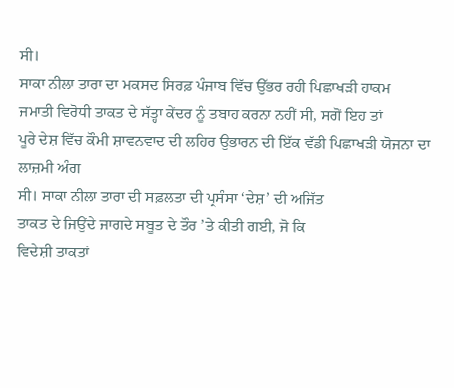ਸੀ।
ਸਾਕਾ ਨੀਲਾ ਤਾਰਾ ਦਾ ਮਕਸਦ ਸਿਰਫ਼ ਪੰਜਾਬ ਵਿੱਚ ਉੱਭਰ ਰਹੀ ਪਿਛਾਖੜੀ ਹਾਕਮ
ਜਮਾਤੀ ਵਿਰੋਧੀ ਤਾਕਤ ਦੇ ਸੱਤ੍ਹਾ ਕੇਂਦਰ ਨੂੰ ਤਬਾਹ ਕਰਨਾ ਨਹੀਂ ਸੀ, ਸਗੋਂ ਇਹ ਤਾਂ
ਪੂਰੇ ਦੇਸ਼ ਵਿੱਚ ਕੌਮੀ ਸ਼ਾਵਨਵਾਦ ਦੀ ਲਹਿਰ ਉਭਾਰਨ ਦੀ ਇੱਕ ਵੱਡੀ ਪਿਛਾਖੜੀ ਯੋਜਨਾ ਦਾ ਲਾਜ਼ਮੀ ਅੰਗ
ਸੀ। ਸਾਕਾ ਨੀਲਾ ਤਾਰਾ ਦੀ ਸਫ਼ਲਤਾ ਦੀ ਪ੍ਰਸੰਸਾ ‘ਦੇਸ਼’ ਦੀ ਅਜਿੱਤ
ਤਾਕਤ ਦੇ ਜਿਉਂਦੇ ਜਾਗਦੇ ਸਬੂਤ ਦੇ ਤੌਰ ’ਤੇ ਕੀਤੀ ਗਈ, ਜੋ ਕਿ
ਵਿਦੇਸ਼ੀ ਤਾਕਤਾਂ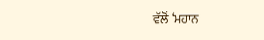ਵੱਲੋਂ ‘ਮਹਾਨ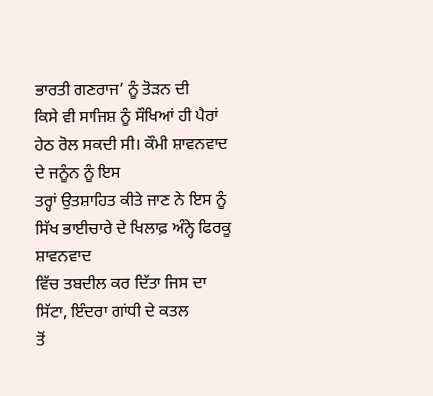ਭਾਰਤੀ ਗਣਰਾਜ’ ਨੂੰ ਤੋੜਨ ਦੀ
ਕਿਸੇ ਵੀ ਸਾਜਿਸ਼ ਨੂੰ ਸੌਖਿਆਂ ਹੀ ਪੈਰਾਂ ਹੇਠ ਰੋਲ ਸਕਦੀ ਸੀ। ਕੌਮੀ ਸ਼ਾਵਨਵਾਦ ਦੇ ਜਨੂੰਨ ਨੂੰ ਇਸ
ਤਰ੍ਹਾਂ ਉਤਸ਼ਾਹਿਤ ਕੀਤੇ ਜਾਣ ਨੇ ਇਸ ਨੂੰ ਸਿੱਖ ਭਾਈਚਾਰੇ ਦੇ ਖਿਲਾਫ਼ ਅੰਨ੍ਹੇ ਫਿਰਕੂ ਸ਼ਾਵਨਵਾਦ
ਵਿੱਚ ਤਬਦੀਲ ਕਰ ਦਿੱਤਾ ਜਿਸ ਦਾ ਸਿੱਟਾ, ਇੰਦਰਾ ਗਾਂਧੀ ਦੇ ਕਤਲ
ਤੋਂ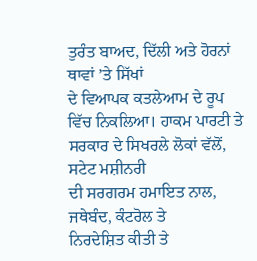ਤੁਰੰਤ ਬਾਅਦ, ਦਿੱਲੀ ਅਤੇ ਹੋਰਨਾਂ ਥਾਵਾਂ ’ਤੇ ਸਿੱਖਾਂ
ਦੇ ਵਿਆਪਕ ਕਤਲੇਆਮ ਦੇ ਰੂਪ ਵਿੱਚ ਨਿਕਲਿਆ। ਹਾਕਮ ਪਾਰਟੀ ਤੇ ਸਰਕਾਰ ਦੇ ਸਿਖਰਲੇ ਲੋਕਾਂ ਵੱਲੋਂ, ਸਟੇਟ ਮਸ਼ੀਨਰੀ
ਦੀ ਸਰਗਰਮ ਹਮਾਇਤ ਨਾਲ, ਜਥੇਬੰਦ, ਕੰਟਰੋਲ ਤੇ
ਨਿਰਦੇਸ਼ਿਤ ਕੀਤੀ ਤੇ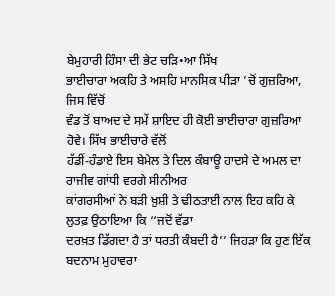ਬੇਮੁਹਾਰੀ ਹਿੰਸਾ ਦੀ ਭੇਟ ਚੜਿ•ਆ ਸਿੱਖ
ਭਾਈਚਾਰਾ ਅਕਹਿ ਤੇ ਅਸਹਿ ਮਾਨਸਿਕ ਪੀੜਾ ’ਚੋਂ ਗੁਜ਼ਰਿਆ, ਜਿਸ ਵਿੱਚੋਂ
ਵੰਡ ਤੋਂ ਬਾਅਦ ਦੇ ਸਮੇਂ ਸ਼ਾਇਦ ਹੀ ਕੋਈ ਭਾਈਚਾਰਾ ਗੁਜ਼ਰਿਆ ਹੋਵੇ। ਸਿੱਖ ਭਾਈਚਾਰੇ ਵੱਲੋਂ
ਹੱਡੀਂ-ਹੰਡਾਏ ਇਸ ਬੇਮੇਲ ਤੇ ਦਿਲ ਕੰਬਾਊ ਹਾਦਸੇ ਦੇ ਅਮਲ ਦਾ ਰਾਜੀਵ ਗਾਂਧੀ ਵਰਗੇ ਸੀਨੀਅਰ
ਕਾਂਗਰਸੀਆਂ ਨੇ ਬੜੀ ਖ਼ੁਸ਼ੀ ਤੇ ਢੀਠਤਾਈ ਨਾਲ ਇਹ ਕਹਿ ਕੇ ਲੁਤਫ਼ ਉਠਾਇਆ ਕਿ ‘‘ਜਦੋਂ ਵੱਡਾ
ਦਰਖ਼ਤ ਡਿੱਗਦਾ ਹੈ ਤਾਂ ਧਰਤੀ ਕੰਬਦੀ ਹੈ’’ ਜਿਹੜਾ ਕਿ ਹੁਣ ਇੱਕ
ਬਦਨਾਮ ਮੁਹਾਵਰਾ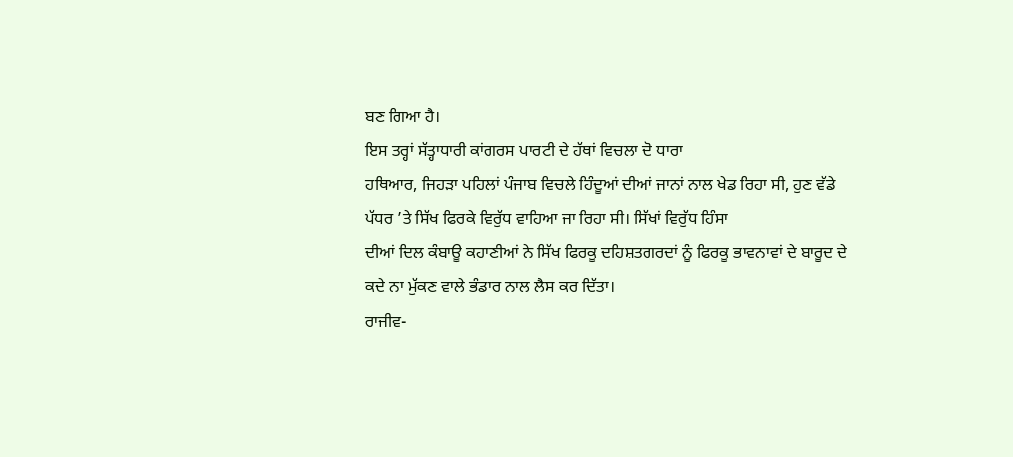ਬਣ ਗਿਆ ਹੈ।
ਇਸ ਤਰ੍ਹਾਂ ਸੱਤ੍ਹਾਧਾਰੀ ਕਾਂਗਰਸ ਪਾਰਟੀ ਦੇ ਹੱਥਾਂ ਵਿਚਲਾ ਦੋ ਧਾਰਾ
ਹਥਿਆਰ, ਜਿਹੜਾ ਪਹਿਲਾਂ ਪੰਜਾਬ ਵਿਚਲੇ ਹਿੰਦੂਆਂ ਦੀਆਂ ਜਾਨਾਂ ਨਾਲ ਖੇਡ ਰਿਹਾ ਸੀ, ਹੁਣ ਵੱਡੇ
ਪੱਧਰ ’ਤੇ ਸਿੱਖ ਫਿਰਕੇ ਵਿਰੁੱਧ ਵਾਹਿਆ ਜਾ ਰਿਹਾ ਸੀ। ਸਿੱਖਾਂ ਵਿਰੁੱਧ ਹਿੰਸਾ
ਦੀਆਂ ਦਿਲ ਕੰਬਾਊ ਕਹਾਣੀਆਂ ਨੇ ਸਿੱਖ ਫਿਰਕੂ ਦਹਿਸ਼ਤਗਰਦਾਂ ਨੂੰ ਫਿਰਕੂ ਭਾਵਨਾਵਾਂ ਦੇ ਬਾਰੂਦ ਦੇ
ਕਦੇ ਨਾ ਮੁੱਕਣ ਵਾਲੇ ਭੰਡਾਰ ਨਾਲ ਲੈਸ ਕਰ ਦਿੱਤਾ।
ਰਾਜੀਵ-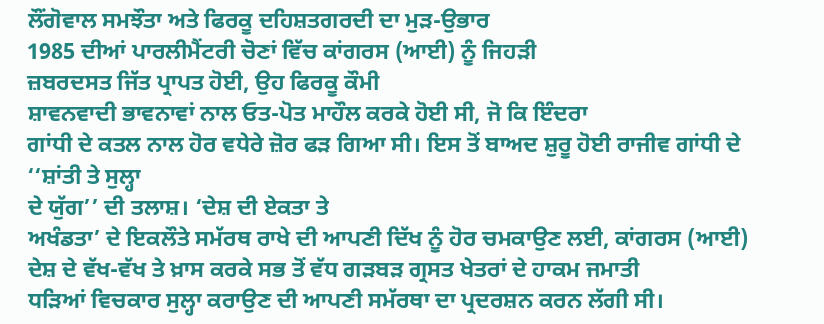ਲੌਂਗੋਵਾਲ ਸਮਝੌਤਾ ਅਤੇ ਫਿਰਕੂ ਦਹਿਸ਼ਤਗਰਦੀ ਦਾ ਮੁੜ-ਉਭਾਰ
1985 ਦੀਆਂ ਪਾਰਲੀਮੈਂਟਰੀ ਚੋਣਾਂ ਵਿੱਚ ਕਾਂਗਰਸ (ਆਈ) ਨੂੰ ਜਿਹੜੀ
ਜ਼ਬਰਦਸਤ ਜਿੱਤ ਪ੍ਰਾਪਤ ਹੋਈ, ਉਹ ਫਿਰਕੂ ਕੌਮੀ
ਸ਼ਾਵਨਵਾਦੀ ਭਾਵਨਾਵਾਂ ਨਾਲ ਓਤ-ਪੋਤ ਮਾਹੌਲ ਕਰਕੇ ਹੋਈ ਸੀ, ਜੋ ਕਿ ਇੰਦਰਾ
ਗਾਂਧੀ ਦੇ ਕਤਲ ਨਾਲ ਹੋਰ ਵਧੇਰੇ ਜ਼ੋਰ ਫੜ ਗਿਆ ਸੀ। ਇਸ ਤੋਂ ਬਾਅਦ ਸ਼ੁਰੂ ਹੋਈ ਰਾਜੀਵ ਗਾਂਧੀ ਦੇ ‘‘ਸ਼ਾਂਤੀ ਤੇ ਸੁਲ੍ਹਾ
ਦੇ ਯੁੱਗ’’ ਦੀ ਤਲਾਸ਼। ‘ਦੇਸ਼ ਦੀ ਏਕਤਾ ਤੇ
ਅਖੰਡਤਾ’ ਦੇ ਇਕਲੌਤੇ ਸਮੱਰਥ ਰਾਖੇ ਦੀ ਆਪਣੀ ਦਿੱਖ ਨੂੰ ਹੋਰ ਚਮਕਾਉਣ ਲਈ, ਕਾਂਗਰਸ (ਆਈ)
ਦੇਸ਼ ਦੇ ਵੱਖ-ਵੱਖ ਤੇ ਖ਼ਾਸ ਕਰਕੇ ਸਭ ਤੋਂ ਵੱਧ ਗੜਬੜ ਗ੍ਰਸਤ ਖੇਤਰਾਂ ਦੇ ਹਾਕਮ ਜਮਾਤੀ
ਧੜਿਆਂ ਵਿਚਕਾਰ ਸੁਲ੍ਹਾ ਕਰਾਉਣ ਦੀ ਆਪਣੀ ਸਮੱਰਥਾ ਦਾ ਪ੍ਰਦਰਸ਼ਨ ਕਰਨ ਲੱਗੀ ਸੀ।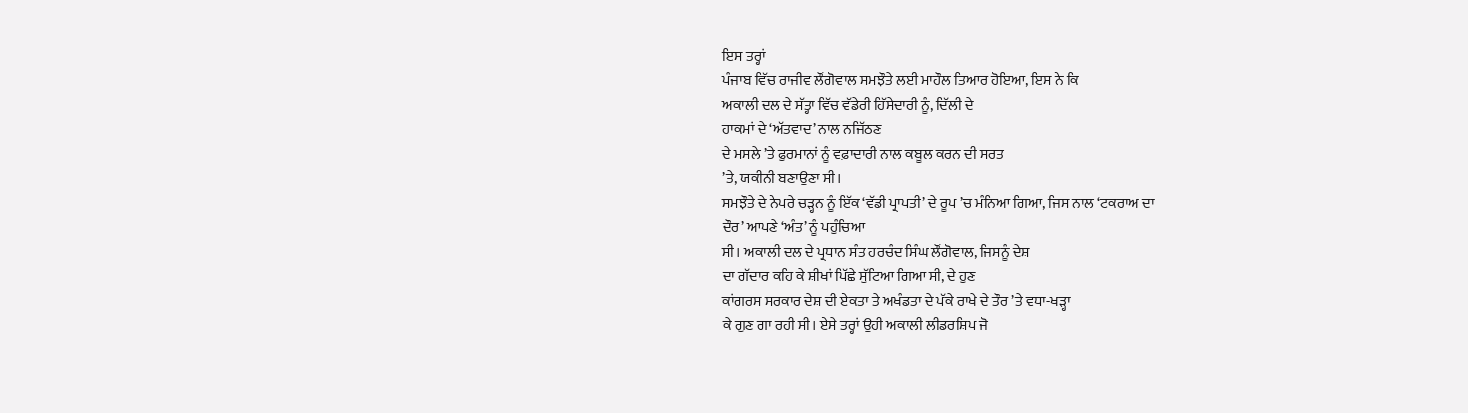ਇਸ ਤਰ੍ਹਾਂ
ਪੰਜਾਬ ਵਿੱਚ ਰਾਜੀਵ ਲੌਂਗੋਵਾਲ ਸਮਝੌਤੇ ਲਈ ਮਾਹੌਲ ਤਿਆਰ ਹੋਇਆ, ਇਸ ਨੇ ਕਿ
ਅਕਾਲੀ ਦਲ ਦੇ ਸੱਤ੍ਹਾ ਵਿੱਚ ਵੱਡੇਰੀ ਹਿੱਸੇਦਾਰੀ ਨੂੰ, ਦਿੱਲੀ ਦੇ
ਹਾਕਮਾਂ ਦੇ ‘ਅੱਤਵਾਦ’ ਨਾਲ ਨਜਿੱਠਣ
ਦੇ ਮਸਲੇ ’ਤੇ ਫੁਰਮਾਨਾਂ ਨੂੰ ਵਫ਼ਾਦਾਰੀ ਨਾਲ ਕਬੂਲ ਕਰਨ ਦੀ ਸਰਤ
’ਤੇ, ਯਕੀਨੀ ਬਣਾਉਣਾ ਸੀ।
ਸਮਝੌਤੇ ਦੇ ਨੇਪਰੇ ਚੜ੍ਹਨ ਨੂੰ ਇੱਕ ‘ਵੱਡੀ ਪ੍ਰਾਪਤੀ’ ਦੇ ਰੂਪ ’ਚ ਮੰਨਿਆ ਗਿਆ, ਜਿਸ ਨਾਲ ‘ਟਕਰਾਅ ਦਾ
ਦੌਰ’ ਆਪਣੇ ‘ਅੰਤ’ ਨੂੰ ਪਹੁੰਚਿਆ
ਸੀ। ਅਕਾਲੀ ਦਲ ਦੇ ਪ੍ਰਧਾਨ ਸੰਤ ਹਰਚੰਦ ਸਿੰਘ ਲੌਂਗੋਵਾਲ, ਜਿਸਨੂੰ ਦੇਸ਼
ਦਾ ਗੱਦਾਰ ਕਹਿ ਕੇ ਸ਼ੀਖਾਂ ਪਿੱਛੇ ਸੁੱਟਿਆ ਗਿਆ ਸੀ, ਦੇ ਹੁਣ
ਕਾਂਗਰਸ ਸਰਕਾਰ ਦੇਸ਼ ਦੀ ਏਕਤਾ ਤੇ ਅਖੰਡਤਾ ਦੇ ਪੱਕੇ ਰਾਖੇ ਦੇ ਤੌਰ ’ਤੇ ਵਧਾ-ਖੜ੍ਹਾ
ਕੇ ਗੁਣ ਗਾ ਰਹੀ ਸੀ। ਏਸੇ ਤਰ੍ਹਾਂ ਉਹੀ ਅਕਾਲੀ ਲੀਡਰਸ਼ਿਪ ਜੋ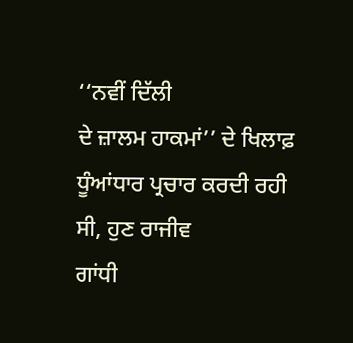‘‘ਨਵੀਂ ਦਿੱਲੀ
ਦੇ ਜ਼ਾਲਮ ਹਾਕਮਾਂ’’ ਦੇ ਖਿਲਾਫ਼ ਧੂੰਆਂਧਾਰ ਪ੍ਰਚਾਰ ਕਰਦੀ ਰਹੀ ਸੀ, ਹੁਣ ਰਾਜੀਵ
ਗਾਂਧੀ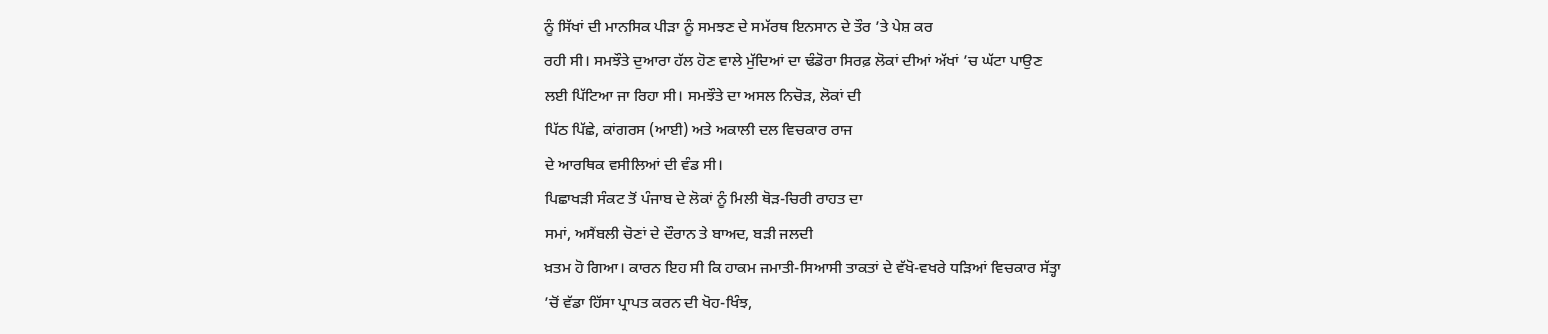ਨੂੰ ਸਿੱਖਾਂ ਦੀ ਮਾਨਸਿਕ ਪੀੜਾ ਨੂੰ ਸਮਝਣ ਦੇ ਸਮੱਰਥ ਇਨਸਾਨ ਦੇ ਤੌਰ ’ਤੇ ਪੇਸ਼ ਕਰ
ਰਹੀ ਸੀ। ਸਮਝੌਤੇ ਦੁਆਰਾ ਹੱਲ ਹੋਣ ਵਾਲੇ ਮੁੱਦਿਆਂ ਦਾ ਢੰਡੋਰਾ ਸਿਰਫ਼ ਲੋਕਾਂ ਦੀਆਂ ਅੱਖਾਂ ’ਚ ਘੱਟਾ ਪਾਉਣ
ਲਈ ਪਿੱਟਿਆ ਜਾ ਰਿਹਾ ਸੀ। ਸਮਝੌਤੇ ਦਾ ਅਸਲ ਨਿਚੋੜ, ਲੋਕਾਂ ਦੀ
ਪਿੱਠ ਪਿੱਛੇ, ਕਾਂਗਰਸ (ਆਈ) ਅਤੇ ਅਕਾਲੀ ਦਲ ਵਿਚਕਾਰ ਰਾਜ
ਦੇ ਆਰਥਿਕ ਵਸੀਲਿਆਂ ਦੀ ਵੰਡ ਸੀ।
ਪਿਛਾਖੜੀ ਸੰਕਟ ਤੋਂ ਪੰਜਾਬ ਦੇ ਲੋਕਾਂ ਨੂੰ ਮਿਲੀ ਥੋੜ-ਚਿਰੀ ਰਾਹਤ ਦਾ
ਸਮਾਂ, ਅਸੈਂਬਲੀ ਚੋਣਾਂ ਦੇ ਦੌਰਾਨ ਤੇ ਬਾਅਦ, ਬੜੀ ਜਲਦੀ
ਖ਼ਤਮ ਹੋ ਗਿਆ। ਕਾਰਨ ਇਹ ਸੀ ਕਿ ਹਾਕਮ ਜਮਾਤੀ-ਸਿਆਸੀ ਤਾਕਤਾਂ ਦੇ ਵੱਖੋ-ਵਖਰੇ ਧੜਿਆਂ ਵਿਚਕਾਰ ਸੱਤ੍ਹਾ
’ਚੋਂ ਵੱਡਾ ਹਿੱਸਾ ਪ੍ਰਾਪਤ ਕਰਨ ਦੀ ਖੋਹ-ਖਿੰਝ,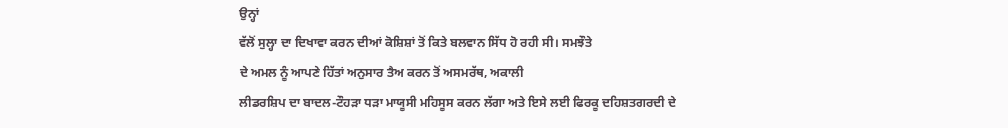ਉਨ੍ਹਾਂ
ਵੱਲੋਂ ਸੁਲ੍ਹਾ ਦਾ ਦਿਖਾਵਾ ਕਰਨ ਦੀਆਂ ਕੋਸ਼ਿਸ਼ਾਂ ਤੋਂ ਕਿਤੇ ਬਲਵਾਨ ਸਿੱਧ ਹੋ ਰਹੀ ਸੀ। ਸਮਝੌਤੇ
ਦੇ ਅਮਲ ਨੂੰ ਆਪਣੇ ਹਿੱਤਾਂ ਅਨੁਸਾਰ ਤੈਅ ਕਰਨ ਤੋਂ ਅਸਮਰੱਥ, ਅਕਾਲੀ
ਲੀਡਰਸ਼ਿਪ ਦਾ ਬਾਦਲ-ਟੌਹੜਾ ਧੜਾ ਮਾਯੂਸੀ ਮਹਿਸੂਸ ਕਰਨ ਲੱਗਾ ਅਤੇ ਇਸੇ ਲਈ ਫਿਰਕੂ ਦਹਿਸ਼ਤਗਰਦੀ ਦੇ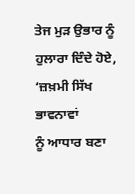ਤੇਜ ਮੁੜ ਉਭਾਰ ਨੂੰ ਹੁਲਾਰਾ ਦਿੰਦੇ ਹੋਏ, ‘ਜ਼ਖ਼ਮੀ ਸਿੱਖ ਭਾਵਨਾਵਾਂ
ਨੂੰ ਆਧਾਰ ਬਣਾ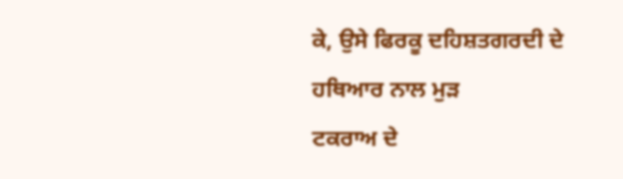ਕੇ, ਉਸੇ ਫਿਰਕੂ ਦਹਿਸ਼ਤਗਰਦੀ ਦੇ ਹਥਿਆਰ ਨਾਲ ਮੁੜ
ਟਕਰਾਅ ਦੇ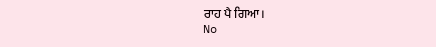ਰਾਹ ਪੈ ਗਿਆ।
No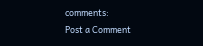comments:
Post a Comment